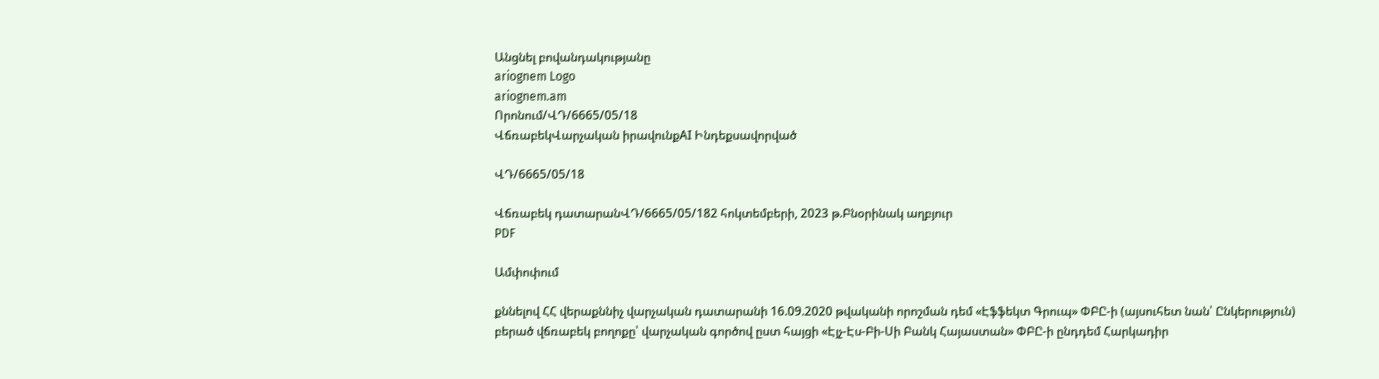Անցնել բովանդակությանը
ariognem Logo
ariognem.am
Որոնում/ՎԴ/6665/05/18
ՎճռաբեկՎարչական իրավունքAI Ինդեքսավորված

ՎԴ/6665/05/18

Վճռաբեկ դատարանՎԴ/6665/05/182 հոկտեմբերի, 2023 թ.Բնօրինակ աղբյուր
PDF

Ամփոփում

քննելով ՀՀ վերաքննիչ վարչական դատարանի 16.09.2020 թվականի որոշման դեմ «Էֆֆեկտ Գրուպ» ՓԲԸ-ի (այսուհետ նան՝ Ընկերություն) բերած վճռաբեկ բողոքը՝ վարչական գործով ըստ հայցի «Էյչ-Էս-Բի-Սի Բանկ Հայաստան» ՓԲԸ-ի ընդդեմ Հարկադիր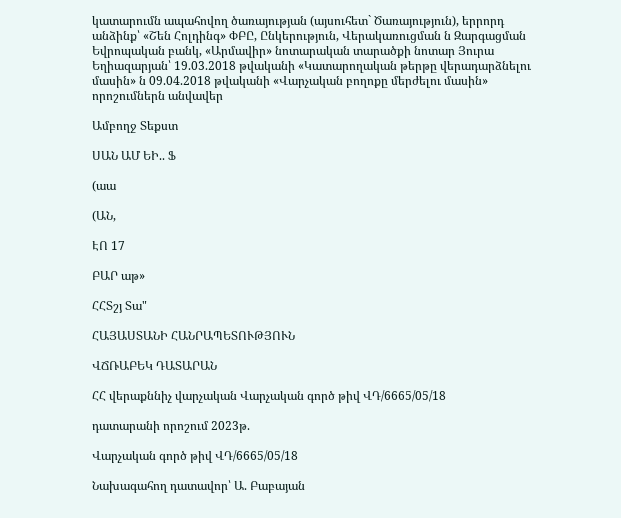կատարումն ապահովող ծառայության (այսուհետ` Ծառայություն), երրորդ անձինք՝ «Շեն Հոլդինգ» ՓԲԸ, Ընկերություն, Վերակառուցման ն Զարգացման Եվրոպական բանկ, «Արմավիր» նոտարական տարածքի նոտար Յուրա Եղիազարյան՝ 19.03.2018 թվականի «Կատարողական թերթը վերադարձնելու մասին» ն 09.04.2018 թվականի «Վարչական բողոքը մերժելու մասին» որոշումներն անվավեր

Ամբողջ Տեքստ

ՍԱՆ ԱՄ ԵԻ.. Ֆ

(աա

(ԱՆ,

ԷՈ 17

ԲԱՐ աթ»

ՀՀՏշյ Տա"

ՀԱՅԱՍՏԱՆԻ ՀԱՆՐԱՊԵՏՈՒԹՅՈՒՆ

ՎՃՌԱԲԵԿ ԴԱՏԱՐԱՆ

ՀՀ վերաքննիչ վարչական Վարչական գործ թիվ ՎԴ/6665/05/18

դատարանի որոշում 2023թ.

Վարչական գործ թիվ ՎԴ/6665/05/18

Նախագահող դատավոր՝ Ա. Բաբայան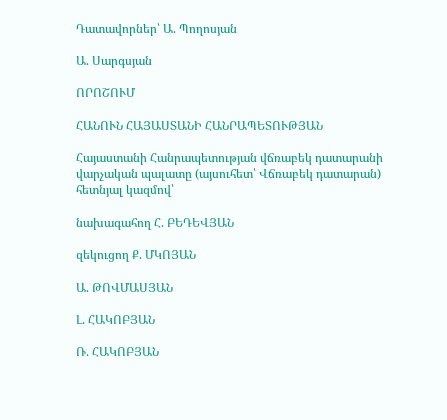Դատավորներ՝ Ա. Պողոսյան

Ա. Սարգսյան

ՈՐՈՇՈՒՄ

ՀԱՆՈՒՆ ՀԱՅԱՍՏԱՆԻ ՀԱՆՐԱՊԵՏՈՒԹՅԱՆ

Հայաստանի Հանրապետության վճռաբեկ դատարանի վարչական պալատը (այսուհետ՝ Վճռաբեկ դատարան) հետնյալ կազմով՝

նախագահող Հ. ԲԵԴԵՎՅԱՆ

զեկուցող Ք. ՄԿՈՅԱՆ

Ա. ԹՈՎՄԱՍՅԱՆ

Լ. ՀԱԿՈԲՅԱՆ

Ռ. ՀԱԿՈԲՅԱՆ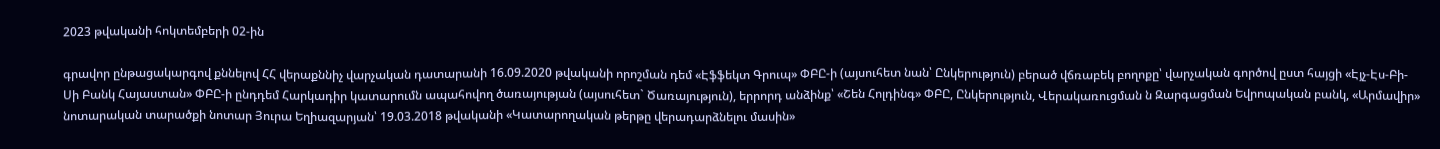2023 թվականի հոկտեմբերի 02-ին

գրավոր ընթացակարգով քննելով ՀՀ վերաքննիչ վարչական դատարանի 16.09.2020 թվականի որոշման դեմ «Էֆֆեկտ Գրուպ» ՓԲԸ-ի (այսուհետ նան՝ Ընկերություն) բերած վճռաբեկ բողոքը՝ վարչական գործով ըստ հայցի «Էյչ-Էս-Բի-Սի Բանկ Հայաստան» ՓԲԸ-ի ընդդեմ Հարկադիր կատարումն ապահովող ծառայության (այսուհետ` Ծառայություն), երրորդ անձինք՝ «Շեն Հոլդինգ» ՓԲԸ, Ընկերություն, Վերակառուցման ն Զարգացման Եվրոպական բանկ, «Արմավիր» նոտարական տարածքի նոտար Յուրա Եղիազարյան՝ 19.03.2018 թվականի «Կատարողական թերթը վերադարձնելու մասին»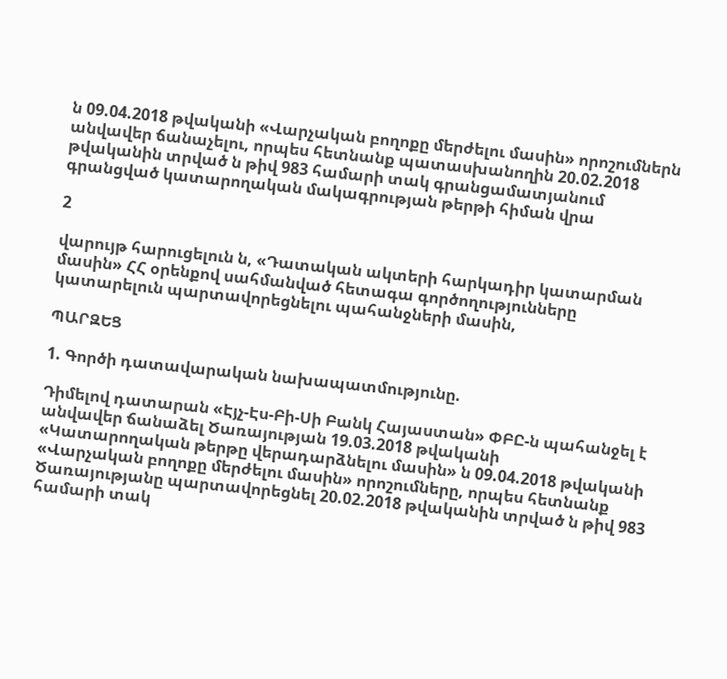ն 09.04.2018 թվականի «Վարչական բողոքը մերժելու մասին» որոշումներն անվավեր ճանաչելու, որպես հետնանք պատասխանողին 20.02.2018 թվականին տրված ն թիվ 983 համարի տակ գրանցամատյանում գրանցված կատարողական մակագրության թերթի հիման վրա

2

վարույթ հարուցելուն ն, «Դատական ակտերի հարկադիր կատարման մասին» ՀՀ օրենքով սահմանված հետագա գործողությունները կատարելուն պարտավորեցնելու պահանջների մասին,

ՊԱՐԶԵՑ

1. Գործի դատավարական նախապատմությունը.

Դիմելով դատարան «Էյչ-Էս-Բի-Սի Բանկ Հայաստան» ՓԲԸ-ն պահանջել է անվավեր ճանաձել Ծառայության 19.03.2018 թվականի «Կատարողական թերթը վերադարձնելու մասին» ն 09.04.2018 թվականի «Վարչական բողոքը մերժելու մասին» որոշումները, որպես հետնանք Ծառայությանը պարտավորեցնել 20.02.2018 թվականին տրված ն թիվ 983 համարի տակ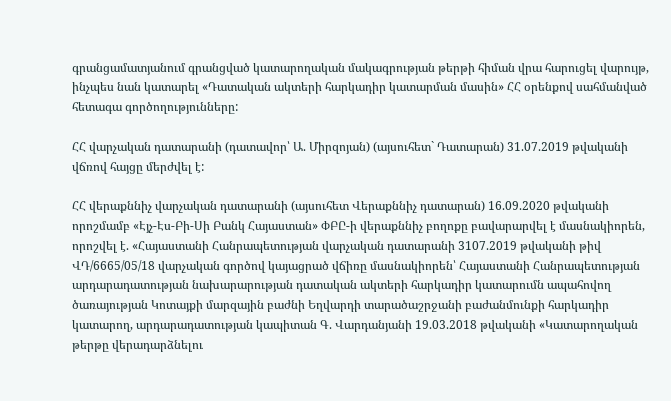գրանցամատյանում գրանցված կատարողական մակագրության թերթի հիման վրա հարուցել վարույթ, ինչպես նան կատարել «Դատական ակտերի հարկադիր կատարման մասին» ՀՀ օրենքով սահմանված հետագա գործողությունները:

ՀՀ վարչական դատարանի (դատավոր՝ Ա. Միրզոյան) (այսուհետ` Դատարան) 31.07.2019 թվականի վճռով հայցը մերժվել է:

ՀՀ վերաքննիչ վարչական դատարանի (այսուհետ Վերաքննիչ դատարան) 16.09.2020 թվականի որոշմամբ «Էյչ-Էս-Բի-Սի Բանկ Հայաստան» ՓԲԸ-ի վերաքննիչ բողոքը բավարարվել է մասնակիորեն, որոշվել է. «Հայաստանի Հանրապետության վարչական դատարանի 3107.2019 թվականի թիվ ՎԴ/6665/05/18 վարչական գործով կայացրած վճիռը մասնակիորեն՝ Հայաստանի Հանրապետության արդարադատության նախարարության դատական ակտերի հարկադիր կատարումն ապահովող ծառայության Կոտայքի մարզային բաժնի Եղվարդի տարածաշրջանի բաժանմունքի հարկադիր կատարող, արդարադատության կապիտան Գ. Վարդանյանի 19.03.2018 թվականի «Կատարողական թերթը վերադարձնելու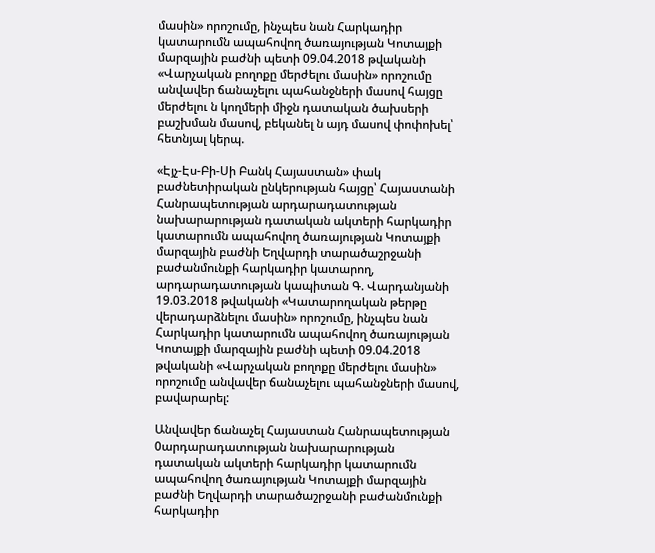մասին» որոշումը, ինչպես նան Հարկադիր կատարումն ապահովող ծառայության Կոտայքի մարզային բաժնի պետի 09.04.2018 թվականի «Վարչական բողոքը մերժելու մասին» որոշումը անվավեր ճանաչելու պահանջների մասով հայցը մերժելու ն կողմերի միջն դատական ծախսերի բաշխման մասով, բեկանել ն այդ մասով փոփոխել՝ հետնյալ կերպ.

«Էյչ-Էս-Բի-Սի Բանկ Հայաստան» փակ բաժնետիրական ընկերության հայցը՝ Հայաստանի Հանրապետության արդարադատության նախարարության դատական ակտերի հարկադիր կատարումն ապահովող ծառայության Կոտայքի մարզային բաժնի Եղվարդի տարածաշրջանի բաժանմունքի հարկադիր կատարող, արդարադատության կապիտան Գ. Վարդանյանի 19.03.2018 թվականի «Կատարողական թերթը վերադարձնելու մասին» որոշումը, ինչպես նան Հարկադիր կատարումն ապահովող ծառայության Կոտայքի մարզային բաժնի պետի 09.04.2018 թվականի «Վարչական բողոքը մերժելու մասին» որոշումը անվավեր ճանաչելու պահանջների մասով, բավարարել:

Անվավեր ճանաչել Հայաստան Հանրապետության 0արդարադատության նախարարության դատական ակտերի հարկադիր կատարումն ապահովող ծառայության Կոտայքի մարզային բաժնի Եղվարդի տարածաշրջանի բաժանմունքի հարկադիր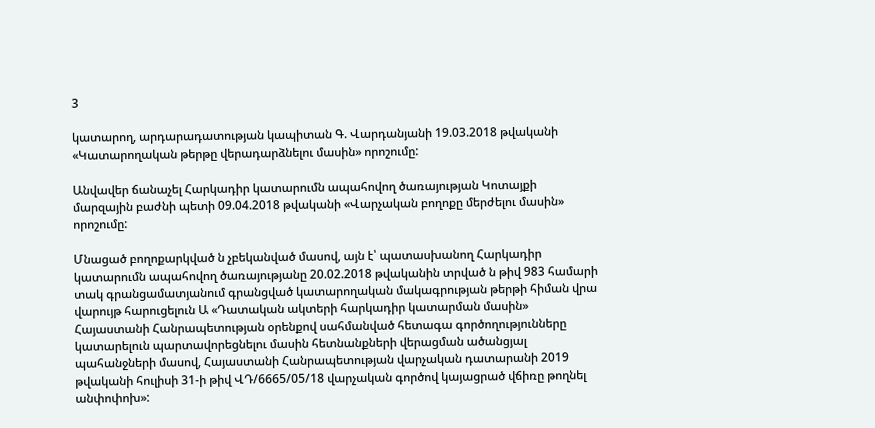3

կատարող, արդարադատության կապիտան Գ. Վարդանյանի 19.03.2018 թվականի «Կատարողական թերթը վերադարձնելու մասին» որոշումը:

Անվավեր ճանաչել Հարկադիր կատարումն ապահովող ծառայության Կոտայքի մարզային բաժնի պետի 09.04.2018 թվականի «Վարչական բողոքը մերժելու մասին» որոշումը:

Մնացած բողոքարկված ն չբեկանված մասով, այն է՝ պատասխանող Հարկադիր կատարումն ապահովող ծառայությանը 20.02.2018 թվականին տրված ն թիվ 983 համարի տակ գրանցամատյանում գրանցված կատարողական մակագրության թերթի հիման վրա վարույթ հարուցելուն Ա «Դատական ակտերի հարկադիր կատարման մասին» Հայաստանի Հանրապետության օրենքով սահմանված հետագա գործողությունները կատարելուն պարտավորեցնելու մասին հետնանքների վերացման ածանցյալ պահանջների մասով, Հայաստանի Հանրապետության վարչական դատարանի 2019 թվականի հուլիսի 31-ի թիվ ՎԴ/6665/05/18 վարչական գործով կայացրած վճիռը թողնել անփոփոխ»: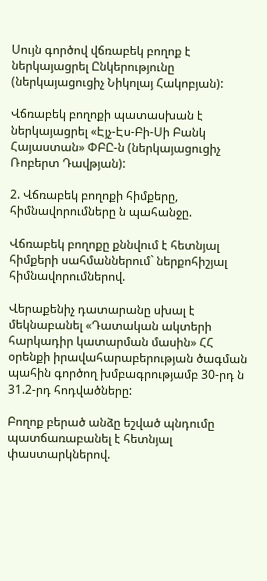Սույն գործով վճռաբեկ բողոք է ներկայացրել Ընկերությունը (ներկայացուցիչ Նիկոլայ Հակոբյան):

Վճռաբեկ բողոքի պատասխան է ներկայացրել «Էյչ-Էս-Բի-Սի Բանկ Հայաստան» ՓԲԸ-ն (ներկայացուցիչ Ռոբերտ Դավթյան):

2. Վճռաբեկ բողոքի հիմքերը, հիմնավորումները ն պահանջը.

Վճռաբեկ բողոքը քննվում է հետնյալ հիմքերի սահմաններում` ներքոհիշյալ հիմնավորումներով.

Վերաքենիչ դատարանը սխալ է մեկնաբանել «Դատական ակտերի հարկադիր կատարման մասին» ՀՀ օրենքի իրավահարաբերության ծագման պահին գործող խմբագրությամբ 30-րդ ն 31.2-րդ հոդվածները:

Բողոք բերած անձը եշված պնդումը պատճառաբանել է հետնյալ փաստարկներով.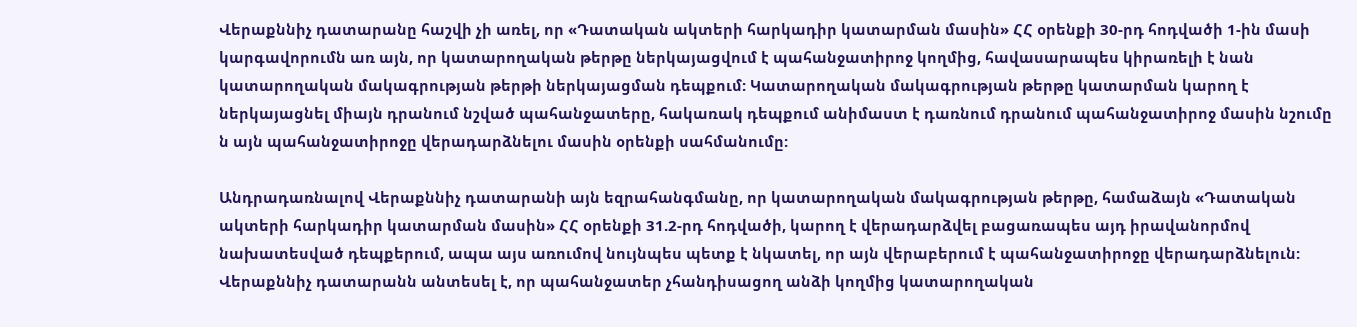Վերաքննիչ դատարանը հաշվի չի առել, որ «Դատական ակտերի հարկադիր կատարման մասին» ՀՀ օրենքի 30-րդ հոդվածի 1-ին մասի կարգավորումն առ այն, որ կատարողական թերթը ներկայացվում է պահանջատիրոջ կողմից, հավասարապես կիրառելի է նան կատարողական մակագրության թերթի ներկայացման դեպքում: Կատարողական մակագրության թերթը կատարման կարող է ներկայացնել միայն դրանում նշված պահանջատերը, հակառակ դեպքում անիմաստ է դառնում դրանում պահանջատիրոջ մասին նշումը ն այն պահանջատիրոջը վերադարձնելու մասին օրենքի սահմանումը:

Անդրադառնալով Վերաքննիչ դատարանի այն եզրահանգմանը, որ կատարողական մակագրության թերթը, համաձայն «Դատական ակտերի հարկադիր կատարման մասին» ՀՀ օրենքի 31.2-րդ հոդվածի, կարող է վերադարձվել բացառապես այդ իրավանորմով նախատեսված դեպքերում, ապա այս առումով նույնպես պետք է նկատել, որ այն վերաբերում է պահանջատիրոջը վերադարձնելուն: Վերաքննիչ դատարանն անտեսել է, որ պահանջատեր չհանդիսացող անձի կողմից կատարողական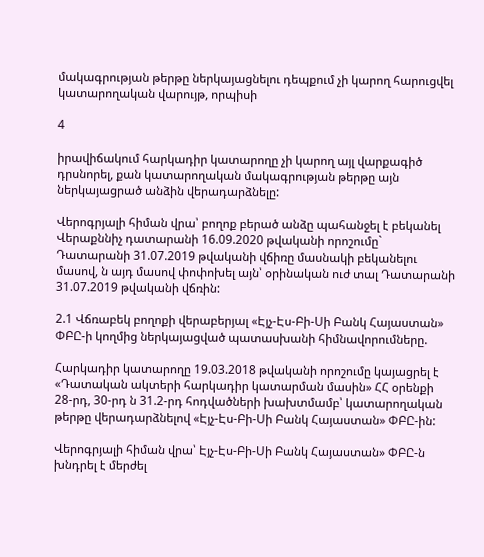մակագրության թերթը ներկայացնելու դեպքում չի կարող հարուցվել կատարողական վարույթ, որպիսի

4

իրավիճակում հարկադիր կատարողը չի կարող այլ վարքագիծ դրսնորել, քան կատարողական մակագրության թերթը այն ներկայացրած անձին վերադարձնելը:

Վերոգրյալի հիման վրա՝ բողոք բերած անձը պահանջել է բեկանել Վերաքննիչ դատարանի 16.09.2020 թվականի որոշումը` Դատարանի 31.07.2019 թվականի վճիռը մասնակի բեկանելու մասով, ն այդ մասով փոփոխել այն՝ օրինական ուժ տալ Դատարանի 31.07.2019 թվականի վճռին:

2.1 Վճռաբեկ բողոքի վերաբերյալ «Էյչ-Էս-Բի-Սի Բանկ Հայաստան» ՓԲԸ-ի կողմից ներկայացված պատասխանի հիմնավորումները.

Հարկադիր կատարողը 19.03.2018 թվականի որոշումը կայացրել է «Դատական ակտերի հարկադիր կատարման մասին» ՀՀ օրենքի 28-րդ, 30-րդ ն 31.2-րդ հոդվածների խախտմամբ՝ կատարողական թերթը վերադարձնելով «Էյչ-Էս-Բի-Սի Բանկ Հայաստան» ՓԲԸ-ին:

Վերոգրյալի հիման վրա՝ Էյչ-Էս-Բի-Սի Բանկ Հայաստան» ՓԲԸ-ն խնդրել է մերժել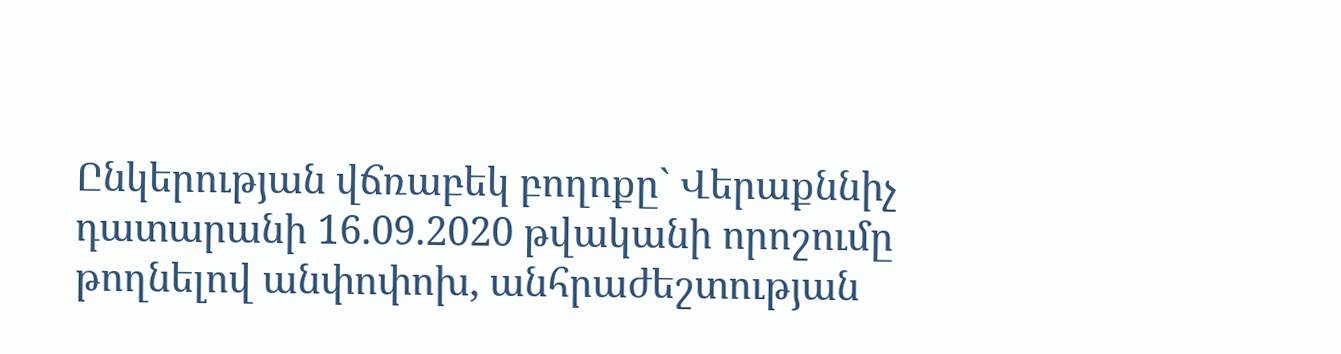Ընկերության վճռաբեկ բողոքը` Վերաքննիչ դատարանի 16.09.2020 թվականի որոշումը թողնելով անփոփոխ, անհրաժեշտության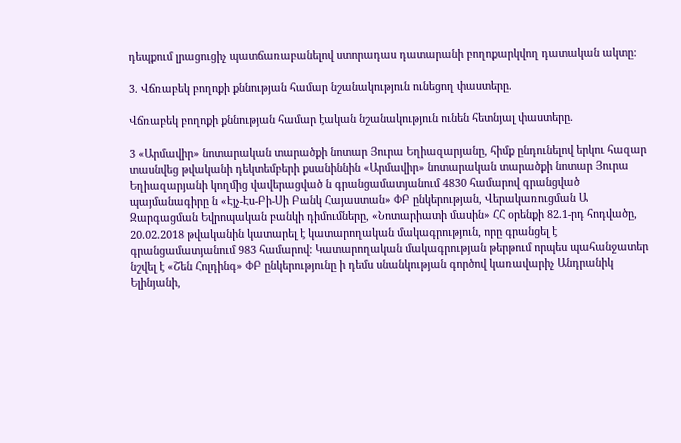դեպքում լրացուցիչ պատճառաբանելով ստորադաս դատարանի բողոքարկվող դատական ակտը:

3. Վճռաբեկ բողոքի քննության համար նշանակություն ունեցող փաստերը.

Վճռաբեկ բողոքի քննության համար էական նշանակություն ունեն հետնյալ փաստերը.

3 «Արմավիր» նոտարական տարածքի նոտար Յուրա Եղիազարյանը, հիմք ընդունելով երկու հազար տասնվեց թվականի դեկտեմբերի քսանիննին «Արմավիր» նոտարական տարածքի նոտար Յուրա Եղիազարյանի կողմից վավերացված ն գրանցամատյանում 4830 համարով գրանցված պայմանագիրը ն «Էյչ-Էս-Բի-Սի Բանկ Հայաստան» ՓԲ ընկերության, Վերակառուցման Ա Զարգացման Եվրոպական բանկի դիմումները, «Նոտարիատի մասին» ՀՀ օրենքի 82.1-րդ հոդվածը, 20.02.2018 թվականին կատարել է կատարողական մակագրություն, որը գրանցել է գրանցամատյանում 983 համարով: Կատարողական մակագրության թերթում որպես պահանջատեր նշվել է «Շեն Հոլդինգ» ՓԲ ընկերությունը ի դեմս սնանկության գործով կառավարիչ Անդրանիկ Ելինյանի,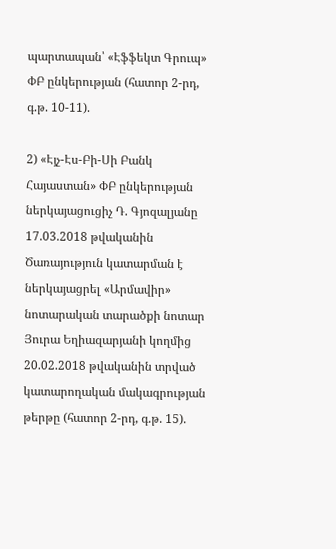պարտապան՝ «Էֆֆեկտ Գրուպ» ՓԲ ընկերության (հատոր 2-րդ, գ.թ. 10-11).

2) «Էյչ-Էս-Բի-Սի Բանկ Հայաստան» ՓԲ ընկերության ներկայացուցիչ Դ. Գյոզալյանը 17.03.2018 թվականին Ծառայություն կատարման է ներկայացրել «Արմավիր» նոտարական տարածքի նոտար Յուրա Եղիազարյանի կողմից 20.02.2018 թվականին տրված կատարողական մակագրության թերթը (հատոր 2-րդ, գ.թ. 15).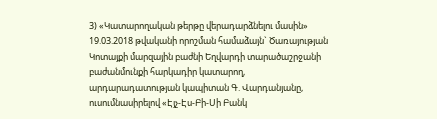3) «Կատարողական թերթը վերադարձնելու մասին» 19.03.2018 թվականի որոշման համաձայն` Ծառայության Կոտայքի մարզային բաժնի Եղվարդի տարածաշրջանի բաժանմունքի հարկադիր կատարող, արդարադատության կապիտան Գ. Վարդանյանը, ուսումնասիրելով «Էյչ-Էս-Բի-Սի Բանկ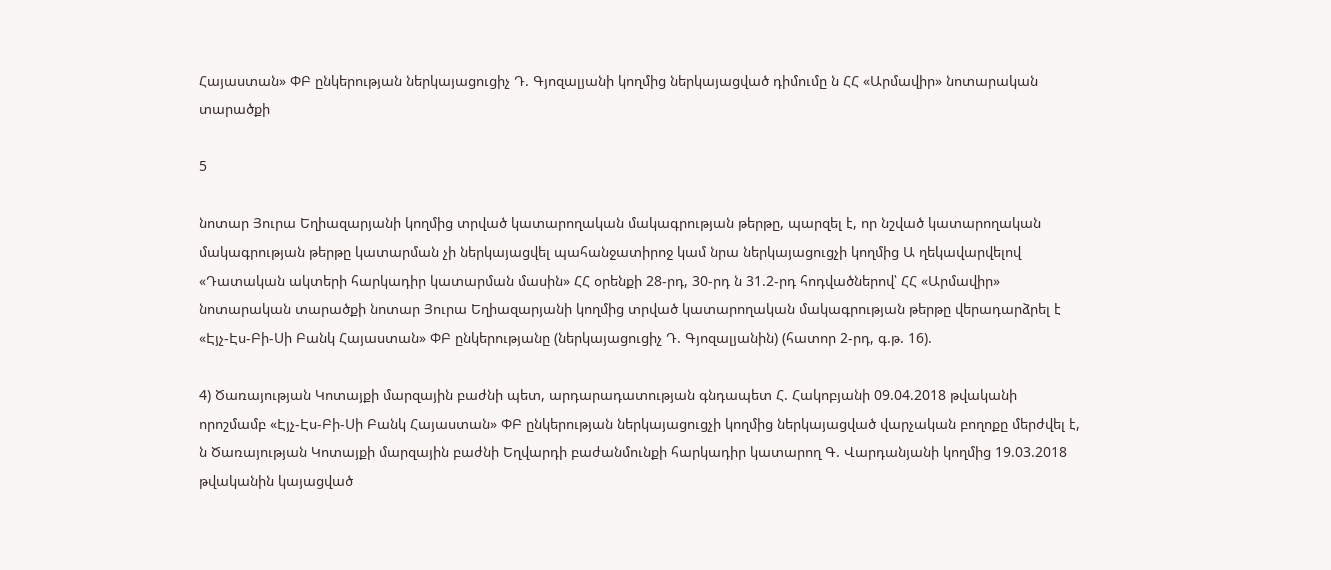Հայաստան» ՓԲ ընկերության ներկայացուցիչ Դ. Գյոզալյանի կողմից ներկայացված դիմումը ն ՀՀ «Արմավիր» նոտարական տարածքի

5

նոտար Յուրա Եղիազարյանի կողմից տրված կատարողական մակագրության թերթը, պարզել է, որ նշված կատարողական մակագրության թերթը կատարման չի ներկայացվել պահանջատիրոջ կամ նրա ներկայացուցչի կողմից Ա ղեկավարվելով «Դատական ակտերի հարկադիր կատարման մասին» ՀՀ օրենքի 28-րդ, 30-րդ ն 31.2-րդ հոդվածներով՝ ՀՀ «Արմավիր» նոտարական տարածքի նոտար Յուրա Եղիազարյանի կողմից տրված կատարողական մակագրության թերթը վերադարձրել է «Էյչ-Էս-Բի-Սի Բանկ Հայաստան» ՓԲ ընկերությանը (ներկայացուցիչ Դ. Գյոզալյանին) (հատոր 2-րդ, գ.թ. 16).

4) Ծառայության Կոտայքի մարզային բաժնի պետ, արդարադատության գնդապետ Հ. Հակոբյանի 09.04.2018 թվականի որոշմամբ «Էյչ-Էս-Բի-Սի Բանկ Հայաստան» ՓԲ ընկերության ներկայացուցչի կողմից ներկայացված վարչական բողոքը մերժվել է, ն Ծառայության Կոտայքի մարզային բաժնի Եղվարդի բաժանմունքի հարկադիր կատարող Գ. Վարդանյանի կողմից 19.03.2018 թվականին կայացված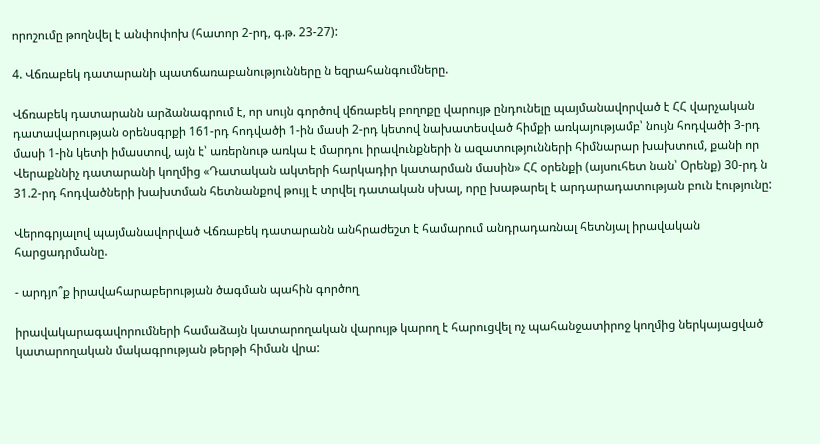որոշումը թողնվել է անփոփոխ (հատոր 2-րդ, գ.թ. 23-27):

4. Վճռաբեկ դատարանի պատճառաբանությունները ն եզրահանգումները.

Վճռաբեկ դատարանն արձանագրում է, որ սույն գործով վճռաբեկ բողոքը վարույթ ընդունելը պայմանավորված է ՀՀ վարչական դատավարության օրենսգրքի 161-րդ հոդվածի 1-ին մասի 2-րդ կետով նախատեսված հիմքի առկայությամբ՝ նույն հոդվածի 3-րդ մասի 1-ին կետի իմաստով, այն է՝ առերնութ առկա է մարդու իրավունքների ն ազատությունների հիմնարար խախտում, քանի որ Վերաքննիչ դատարանի կողմից «Դատական ակտերի հարկադիր կատարման մասին» ՀՀ օրենքի (այսուհետ նան՝ Օրենք) 30-րդ ն 31.2-րդ հոդվածների խախտման հետնանքով թույլ է տրվել դատական սխալ, որը խաթարել է արդարադատության բուն էությունը:

Վերոգրյալով պայմանավորված Վճռաբեկ դատարանն անհրաժեշտ է համարում անդրադառնալ հետնյալ իրավական հարցադրմանը.

- արդյո՞ք իրավահարաբերության ծագման պահին գործող

իրավակարագավորումների համաձայն կատարողական վարույթ կարող է հարուցվել ոչ պահանջատիրոջ կողմից ներկայացված կատարողական մակագրության թերթի հիման վրա: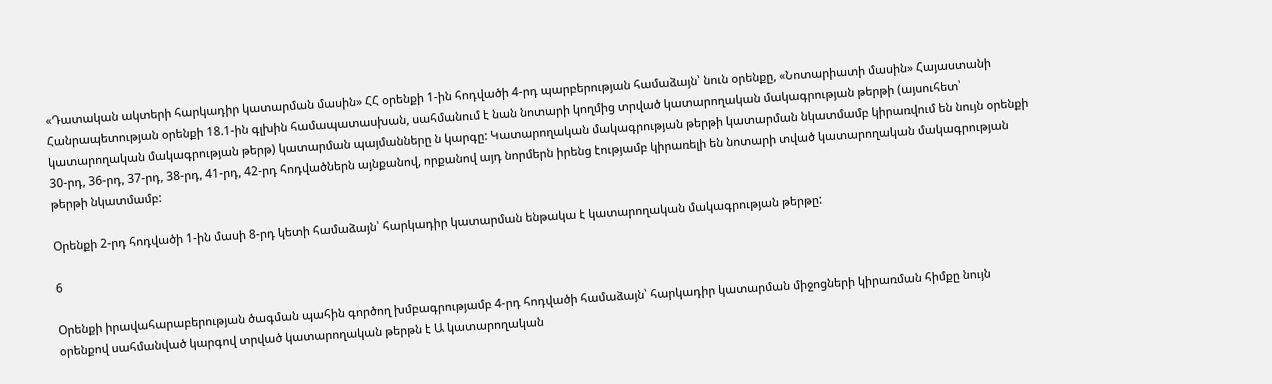«Դատական ակտերի հարկադիր կատարման մասին» ՀՀ օրենքի 1-ին հոդվածի 4-րդ պարբերության համաձայն՝ նուն օրենքը, «Նոտարիատի մասին» Հայաստանի Հանրապետության օրենքի 18.1-ին գլխին համապատասխան, սահմանում է նան նոտարի կողմից տրված կատարողական մակագրության թերթի (այսուհետ՝ կատարողական մակագրության թերթ) կատարման պայմանները ն կարգը: Կատարողական մակագրության թերթի կատարման նկատմամբ կիրառվում են նույն օրենքի 30-րդ, 36-րդ, 37-րդ, 38-րդ, 41-րդ, 42-րդ հոդվածներն այնքանով, որքանով այդ նորմերն իրենց էությամբ կիրառելի են նոտարի տված կատարողական մակագրության թերթի նկատմամբ:

Օրենքի 2-րդ հոդվածի 1-ին մասի 8-րդ կետի համաձայն՝ հարկադիր կատարման ենթակա է կատարողական մակագրության թերթը:

6

Օրենքի իրավահարաբերության ծագման պահին գործող խմբագրությամբ 4-րդ հոդվածի համաձայն՝ հարկադիր կատարման միջոցների կիրառման հիմքը նույն օրենքով սահմանված կարգով տրված կատարողական թերթն է Ա կատարողական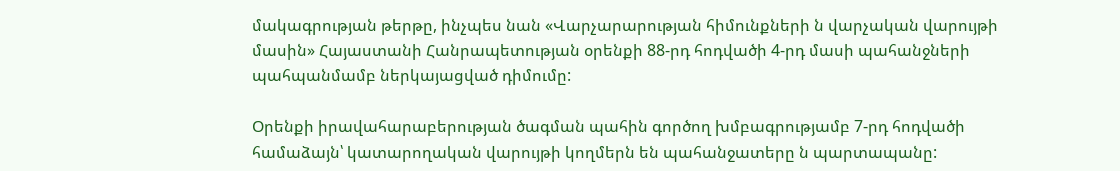մակագրության թերթը, ինչպես նան «Վարչարարության հիմունքների ն վարչական վարույթի մասին» Հայաստանի Հանրապետության օրենքի 88-րդ հոդվածի 4-րդ մասի պահանջների պահպանմամբ ներկայացված դիմումը:

Օրենքի իրավահարաբերության ծագման պահին գործող խմբագրությամբ 7-րդ հոդվածի համաձայն՝ կատարողական վարույթի կողմերն են պահանջատերը ն պարտապանը: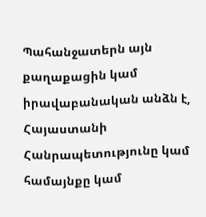Պահանջատերն այն քաղաքացին կամ իրավաբանական անձն է, Հայաստանի Հանրապետությունը կամ համայնքը կամ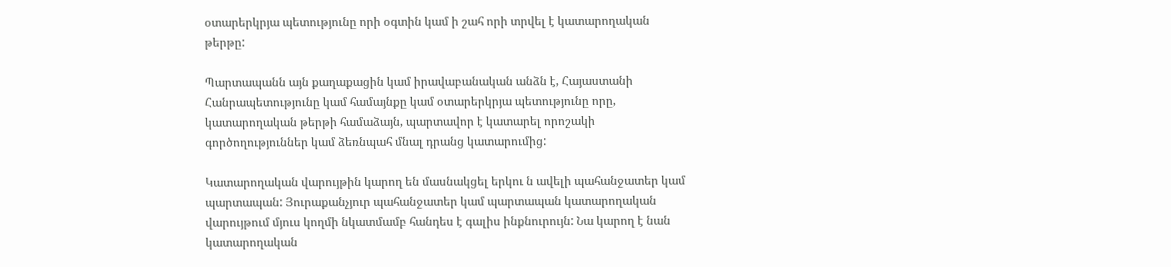օտարերկրյա պետությունը որի օգտին կամ ի շահ որի տրվել է կատարողական թերթը:

Պարտապանն այն քաղաքացին կամ իրավաբանական անձն է, Հայաստանի Հանրապետությունը կամ համայնքը կամ օտարերկրյա պետությունը որը, կատարողական թերթի համաձայն, պարտավոր է կատարել որոշակի գործողություններ կամ ձեռնպահ մնալ դրանց կատարումից:

Կատարողական վարույթին կարող են մասնակցել երկու ն ավելի պահանջատեր կամ պարտապան: Յուրաքանչյուր պահանջատեր կամ պարտապան կատարողական վարույթում մյուս կողմի նկատմամբ հանդես է գալիս ինքնուրույն: Նա կարող է նան կատարողական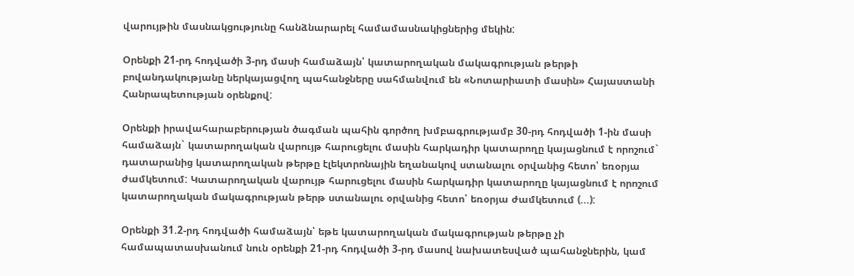վարույթին մասնակցությունը հանձնարարել համամասնակիցներից մեկին:

Օրենքի 21-րդ հոդվածի 3-րդ մասի համաձայն՝ կատարողական մակագրության թերթի բովանդակությանը ներկայացվող պահանջները սահմանվում են «Նոտարիատի մասին» Հայաստանի Հանրապետության օրենքով:

Օրենքի իրավահարաբերության ծագման պահին գործող խմբագրությամբ 30-րդ հոդվածի 1-ին մասի համաձայն` կատարողական վարույթ հարուցելու մասին հարկադիր կատարողը կայացնում է որոշում` դատարանից կատարողական թերթը էլեկտրոնային եղանակով ստանալու օրվանից հետո՝ եռօրյա ժամկետում: Կատարողական վարույթ հարուցելու մասին հարկադիր կատարողը կայացնում է որոշում կատարողական մակագրության թերթ ստանալու օրվանից հետո՝ եռօրյա ժամկետում (...):

Օրենքի 31.2-րդ հոդվածի համաձայն՝ եթե կատարողական մակագրության թերթը չի համապատասխանում նուն օրենքի 21-րդ հոդվածի 3-րդ մասով նախատեսված պահանջներին, կամ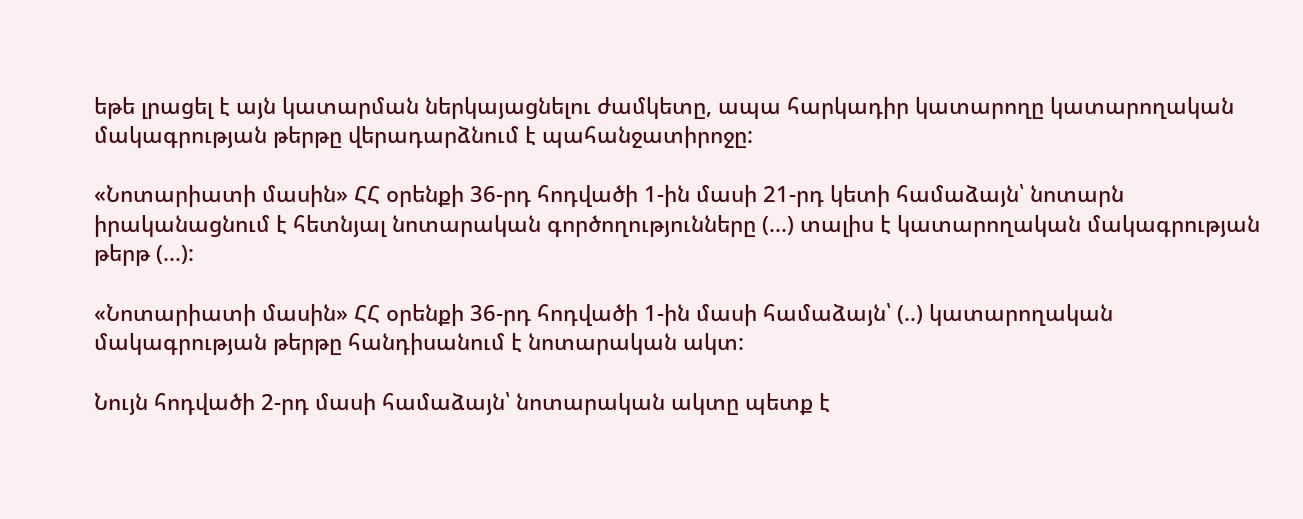եթե լրացել է այն կատարման ներկայացնելու ժամկետը, ապա հարկադիր կատարողը կատարողական մակագրության թերթը վերադարձնում է պահանջատիրոջը:

«Նոտարիատի մասին» ՀՀ օրենքի 36-րդ հոդվածի 1-ին մասի 21-րդ կետի համաձայն՝ նոտարն իրականացնում է հետնյալ նոտարական գործողությունները (...) տալիս է կատարողական մակագրության թերթ (...):

«Նոտարիատի մասին» ՀՀ օրենքի 36-րդ հոդվածի 1-ին մասի համաձայն՝ (..) կատարողական մակագրության թերթը հանդիսանում է նոտարական ակտ:

Նույն հոդվածի 2-րդ մասի համաձայն՝ նոտարական ակտը պետք է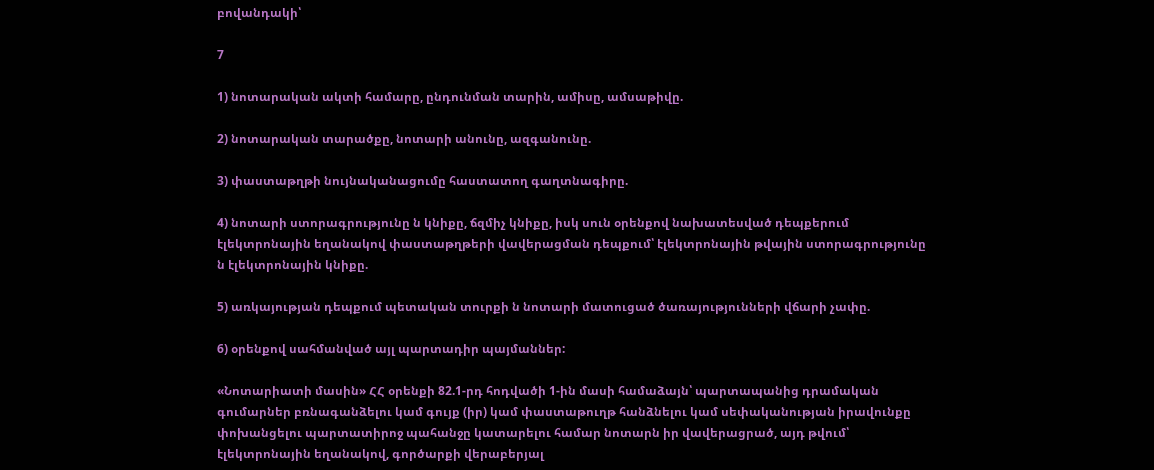բովանդակի՝

7

1) նոտարական ակտի համարը, ընդունման տարին, ամիսը, ամսաթիվը.

2) նոտարական տարածքը, նոտարի անունը, ազգանունը.

3) փաստաթղթի նույնականացումը հաստատող գաղտնագիրը.

4) նոտարի ստորագրությունը ն կնիքը, ճզմիչ կնիքը, իսկ սուն օրենքով նախատեսված դեպքերում էլեկտրոնային եղանակով փաստաթղթերի վավերացման դեպքում՝ էլեկտրոնային թվային ստորագրությունը ն էլեկտրոնային կնիքը.

5) առկայության դեպքում պետական տուրքի ն նոտարի մատուցած ծառայությունների վճարի չափը.

6) օրենքով սահմանված այլ պարտադիր պայմաններ:

«Նոտարիատի մասին» ՀՀ օրենքի 82.1-րդ հոդվածի 1-ին մասի համաձայն՝ պարտապանից դրամական գումարներ բռնագանձելու կամ գույք (իր) կամ փաստաթուղթ հանձնելու կամ սեփականության իրավունքը փոխանցելու պարտատիրոջ պահանջը կատարելու համար նոտարն իր վավերացրած, այդ թվում՝ էլեկտրոնային եղանակով, գործարքի վերաբերյալ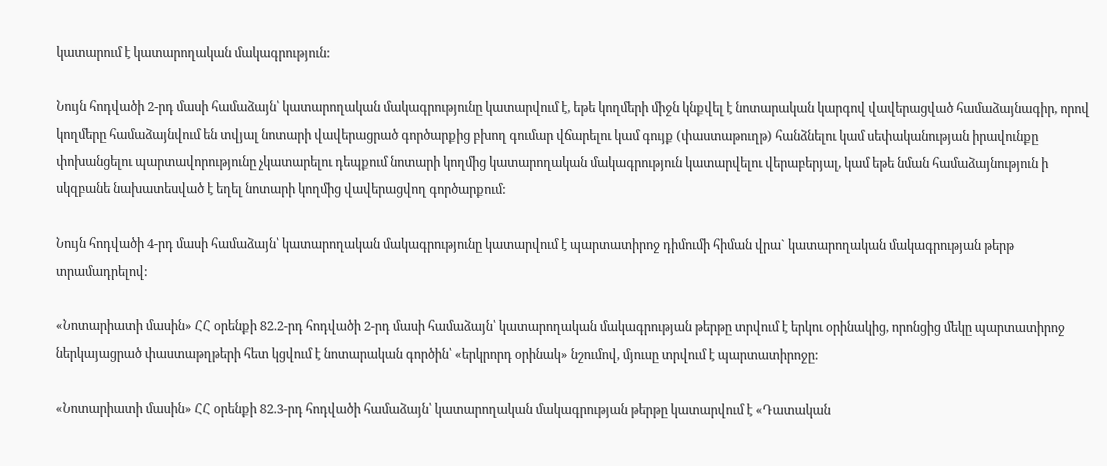կատարում է կատարողական մակագրություն:

Նույն հոդվածի 2-րդ մասի համաձայն՝ կատարողական մակագրությունը կատարվում է, եթե կողմերի միջն կնքվել է նոտարական կարգով վավերացված համաձայնագիր, որով կողմերը համաձայնվում են տվյալ նոտարի վավերացրած գործարքից բխող գումար վճարելու կամ գույք (փաստաթուղթ) հանձնելու կամ սեփականության իրավունքը փոխանցելու պարտավորությունը չկատարելու դեպքում նոտարի կողմից կատարողական մակագրություն կատարվելու վերաբերյալ, կամ եթե նման համաձայնություն ի սկզբանե նախատեսված է եղել նոտարի կողմից վավերացվող գործարքում:

Նույն հոդվածի 4-րդ մասի համաձայն՝ կատարողական մակագրությունը կատարվում է պարտատիրոջ դիմումի հիման վրա` կատարողական մակագրության թերթ տրամադրելով:

«Նոտարիատի մասին» ՀՀ օրենքի 82.2-րդ հոդվածի 2-րդ մասի համաձայն՝ կատարողական մակագրության թերթը տրվում է երկու օրինակից, որոնցից մեկը պարտատիրոջ ներկայացրած փաստաթղթերի հետ կցվում է նոտարական գործին՝ «երկրորդ օրինակ» նշումով, մյուսը տրվում է պարտատիրոջը:

«Նոտարիատի մասին» ՀՀ օրենքի 82.3-րդ հոդվածի համաձայն՝ կատարողական մակագրության թերթը կատարվում է «Դատական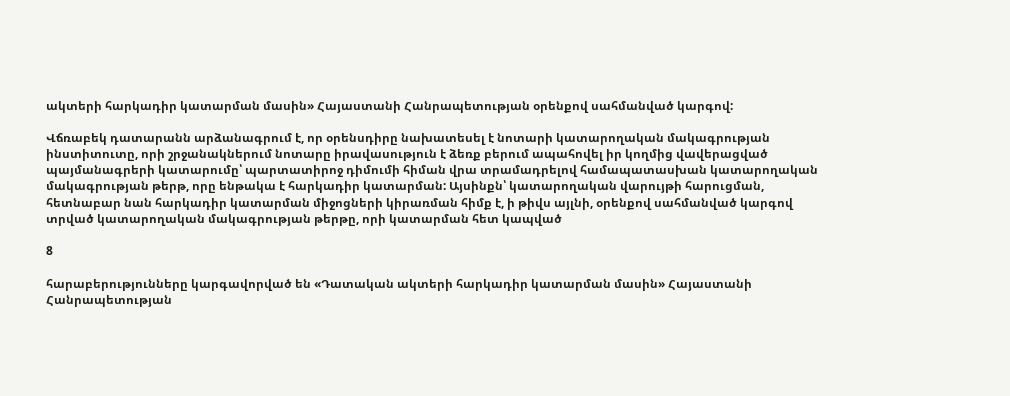ակտերի հարկադիր կատարման մասին» Հայաստանի Հանրապետության օրենքով սահմանված կարգով:

Վճռաբեկ դատարանն արձանագրում է, որ օրենսդիրը նախատեսել է նոտարի կատարողական մակագրության ինստիտուտը, որի շրջանակներում նոտարը իրավասություն է ձեռք բերում ապահովել իր կողմից վավերացված պայմանագրերի կատարումը՝ պարտատիրոջ դիմումի հիման վրա տրամադրելով համապատասխան կատարողական մակագրության թերթ, որը ենթակա է հարկադիր կատարման: Այսինքն՝ կատարողական վարույթի հարուցման, հետնաբար նան հարկադիր կատարման միջոցների կիրառման հիմք է, ի թիվս այլնի, օրենքով սահմանված կարգով տրված կատարողական մակագրության թերթը, որի կատարման հետ կապված

8

հարաբերությունները կարգավորված են «Դատական ակտերի հարկադիր կատարման մասին» Հայաստանի Հանրապետության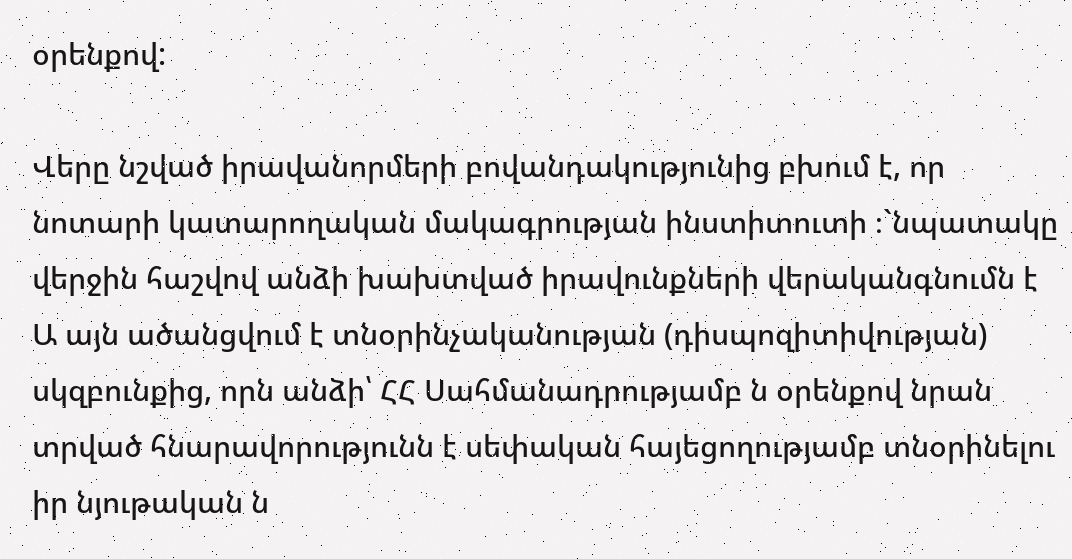օրենքով:

Վերը նշված իրավանորմերի բովանդակությունից բխում է, որ նոտարի կատարողական մակագրության ինստիտուտի ։`նպատակը վերջին հաշվով անձի խախտված իրավունքների վերականգնումն է Ա այն ածանցվում է տնօրինչականության (դիսպոզիտիվության) սկզբունքից, որն անձի՝ ՀՀ Սահմանադրությամբ ն օրենքով նրան տրված հնարավորությունն է սեփական հայեցողությամբ տնօրինելու իր նյութական ն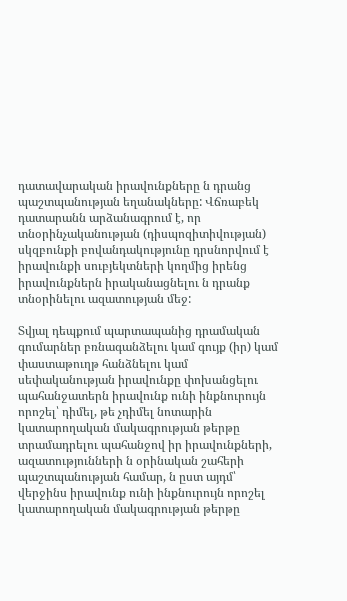դատավարական իրավունքները ն դրանց պաշտպանության եղանակները: Վճռաբեկ դատարանն արձանագրում է, որ տնօրինչականության (դիսպոզիտիվության) սկզբունքի բովանդակությունը դրսնորվում է իրավունքի սուբյեկտների կողմից իրենց իրավունքներն իրականացնելու ն դրանք տնօրինելու ազատության մեջ:

Տվյալ դեպքում պարտապանից դրամական գումարներ բռնագանձելու կամ գույք (իր) կամ փաստաթուղթ հանձնելու կամ սեփականության իրավունքը փոխանցելու պահանջատերն իրավունք ունի ինքնուրույն որոշել՝ դիմել, թե չդիմել նոտարին կատարողական մակագրության թերթը տրամադրելու պահանջով իր իրավունքների, ազատությունների ն օրինական շահերի պաշտպանության համար, ն ըստ այդմ՝ վերջինս իրավունք ունի ինքնուրույն որոշել կատարողական մակագրության թերթը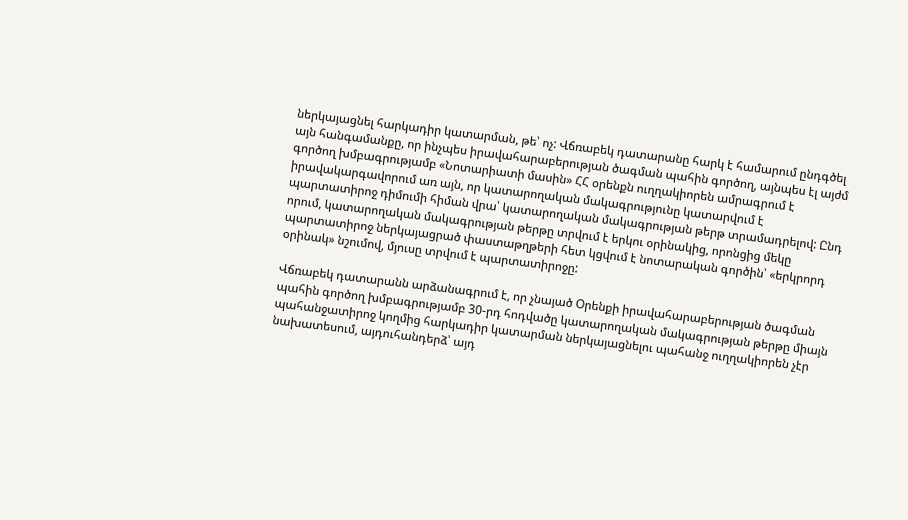ներկայացնել հարկադիր կատարման, թե՝ ոչ: Վճռաբեկ դատարանը հարկ է համարում ընդգծել այն հանգամանքը, որ ինչպես իրավահարաբերության ծագման պահին գործող, այնպես էլ այժմ գործող խմբագրությամբ «Նոտարիատի մասին» ՀՀ օրենքն ուղղակիորեն ամրագրում է իրավակարգավորում առ այն, որ կատարողական մակագրությունը կատարվում է պարտատիրոջ դիմումի հիման վրա՝ կատարողական մակագրության թերթ տրամադրելով: Ընդ որում, կատարողական մակագրության թերթը տրվում է երկու օրինակից, որոնցից մեկը պարտատիրոջ ներկայացրած փաստաթղթերի հետ կցվում է նոտարական գործին՝ «երկրորդ օրինակ» նշումով, մյուսը տրվում է պարտատիրոջը:

Վճռաբեկ դատարանն արձանագրում է, որ չնայած Օրենքի իրավահարաբերության ծագման պահին գործող խմբագրությամբ 30-րդ հոդվածը կատարողական մակագրության թերթը միայն պահանջատիրոջ կողմից հարկադիր կատարման ներկայացնելու պահանջ ուղղակիորեն չէր նախատեսում, այդուհանդերձ՝ այդ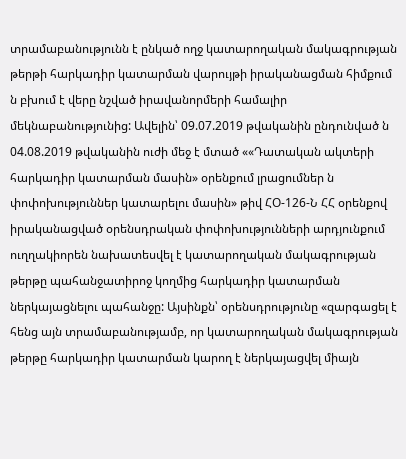տրամաբանությունն է ընկած ողջ կատարողական մակագրության թերթի հարկադիր կատարման վարույթի իրականացման հիմքում ն բխում է վերը նշված իրավանորմերի համալիր մեկնաբանությունից: Ավելին՝ 09.07.2019 թվականին ընդունված ն 04.08.2019 թվականին ուժի մեջ է մտած ««Դատական ակտերի հարկադիր կատարման մասին» օրենքում լրացումներ ն փոփոխություններ կատարելու մասին» թիվ ՀՕ-126-Ն ՀՀ օրենքով իրականացված օրենսդրական փոփոխությունների արդյունքում ուղղակիորեն նախատեսվել է կատարողական մակագրության թերթը պահանջատիրոջ կողմից հարկադիր կատարման ներկայացնելու պահանջը: Այսինքն՝ օրենսդրությունը «զարգացել է հենց այն տրամաբանությամբ, որ կատարողական մակագրության թերթը հարկադիր կատարման կարող է ներկայացվել միայն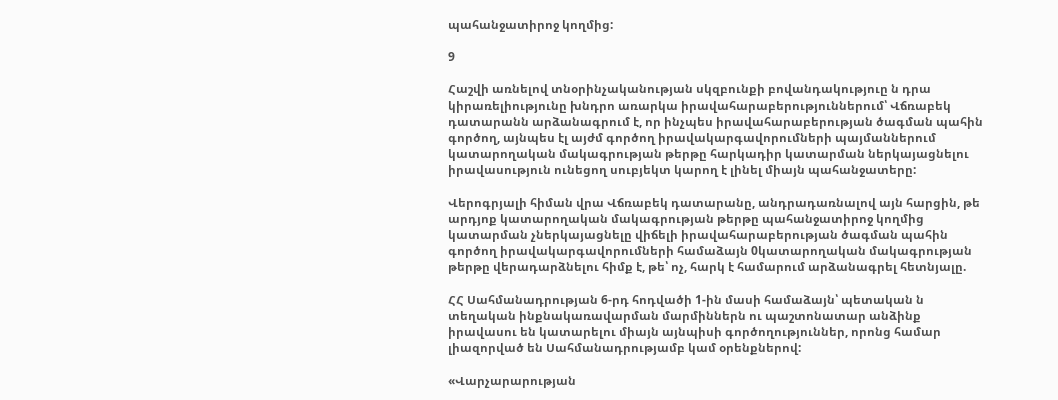պահանջատիրոջ կողմից:

9

Հաշվի առնելով տնօրինչականության սկզբունքի բովանդակություը ն դրա կիրառելիությունը խնդրո առարկա իրավահարաբերություններում՝ Վճռաբեկ դատարանն արձանագրում է, որ ինչպես իրավահարաբերության ծագման պահին գործող, այնպես էլ այժմ գործող իրավակարգավորումների պայմաններում կատարողական մակագրության թերթը հարկադիր կատարման ներկայացնելու իրավասություն ունեցող սուբյեկտ կարող է լինել միայն պահանջատերը:

Վերոգրյալի հիման վրա Վճռաբեկ դատարանը, անդրադառնալով այն հարցին, թե արդյոք կատարողական մակագրության թերթը պահանջատիրոջ կողմից կատարման չներկայացնելը վիճելի իրավահարաբերության ծագման պահին գործող իրավակարգավորումների համաձայն 0կատարողական մակագրության թերթը վերադարձնելու հիմք է, թե՝ ոչ, հարկ է համարում արձանագրել հետնյալը.

ՀՀ Սահմանադրության 6-րդ հոդվածի 1-ին մասի համաձայն՝ պետական ն տեղական ինքնակառավարման մարմիններն ու պաշտոնատար անձինք իրավասու են կատարելու միայն այնպիսի գործողություններ, որոնց համար լիազորված են Սահմանադրությամբ կամ օրենքներով:

«Վարչարարության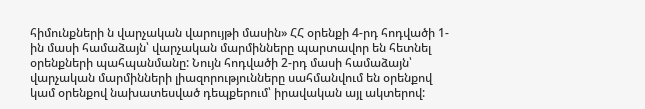հիմունքների ն վարչական վարույթի մասին» ՀՀ օրենքի 4-րդ հոդվածի 1-ին մասի համաձայն՝ վարչական մարմինները պարտավոր են հետնել օրենքների պահպանմանը: Նույն հոդվածի 2-րդ մասի համաձայն՝ վարչական մարմինների լիազորությունները սահմանվում են օրենքով կամ օրենքով նախատեսված դեպքերում՝ իրավական այլ ակտերով: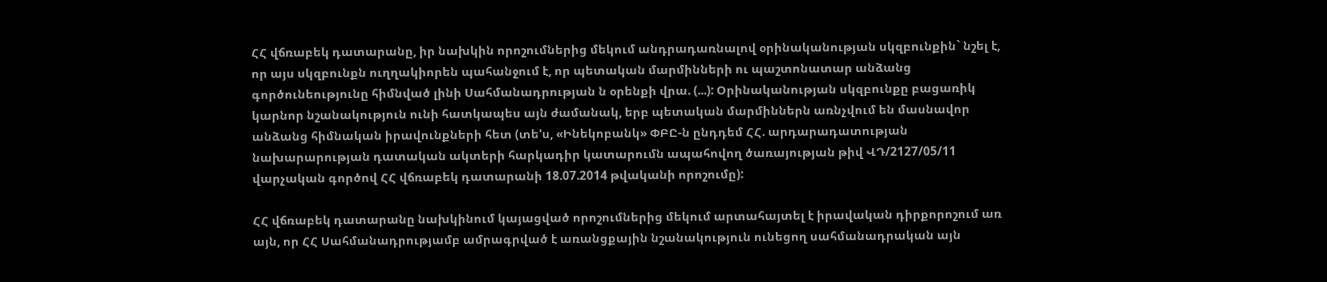ՀՀ վճռաբեկ դատարանը, իր նախկին որոշումներից մեկում անդրադառնալով օրինականության սկզբունքին` նշել է, որ այս սկզբունքն ուղղակիորեն պահանջում է, որ պետական մարմինների ու պաշտոնատար անձանց գործունեությունը հիմնված լինի Սահմանադրության ն օրենքի վրա. (...): Օրինականության սկզբունքը բացառիկ կարնոր նշանակություն ունի հատկապես այն ժամանակ, երբ պետական մարմիններն առնչվում են մասնավոր անձանց հիմնական իրավունքների հետ (տե'ս, «Ինեկոբանկ» ՓԲԸ-ն ընդդեմ ՀՀ. արդարադատության նախարարության դատական ակտերի հարկադիր կատարումն ապահովող ծառայության թիվ ՎԴ/2127/05/11 վարչական գործով ՀՀ վճռաբեկ դատարանի 18.07.2014 թվականի որոշումը):

ՀՀ վճռաբեկ դատարանը նախկինում կայացված որոշումներից մեկում արտահայտել է իրավական դիրքորոշում առ այն, որ ՀՀ Սահմանադրությամբ ամրագրված է առանցքային նշանակություն ունեցող սահմանադրական այն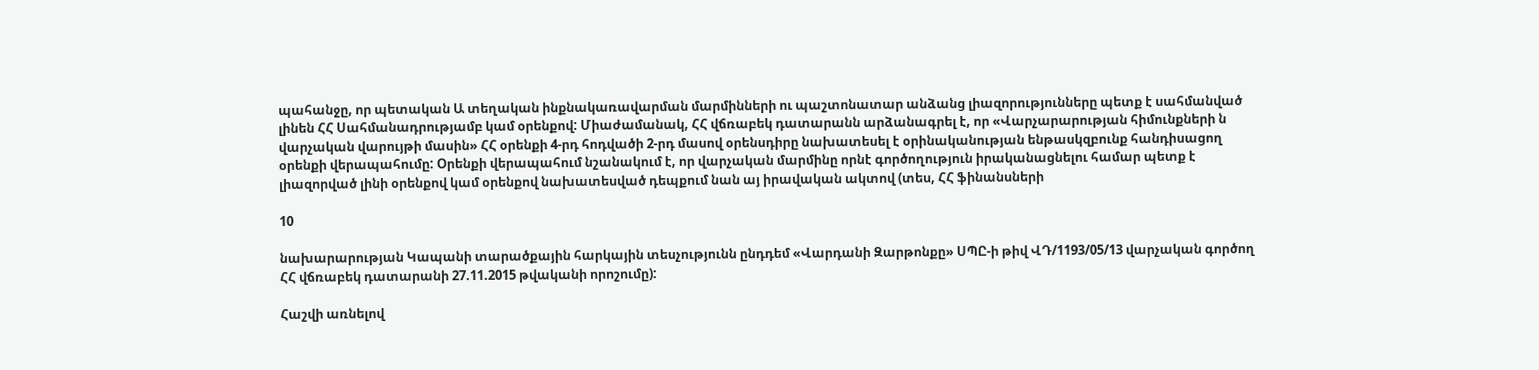պահանջը, որ պետական Ա տեղական ինքնակառավարման մարմինների ու պաշտոնատար անձանց լիազորությունները պետք է սահմանված լինեն ՀՀ Սահմանադրությամբ կամ օրենքով: Միաժամանակ, ՀՀ վճռաբեկ դատարանն արձանագրել է, որ «Վարչարարության հիմունքների ն վարչական վարույթի մասին» ՀՀ օրենքի 4-րդ հոդվածի 2-րդ մասով օրենսդիրը նախատեսել է օրինականության ենթասկզբունք հանդիսացող օրենքի վերապահումը: Օրենքի վերապահում նշանակում է, որ վարչական մարմինը որնէ գործողություն իրականացնելու համար պետք է լիազորված լինի օրենքով կամ օրենքով նախատեսված դեպքում նան այ իրավական ակտով (տես, ՀՀ ֆինանսների

10

նախարարության Կապանի տարածքային հարկային տեսչությունն ընդդեմ «Վարդանի Զարթոնքը» ՍՊԸ-ի թիվ ՎԴ/1193/05/13 վարչական գործող ՀՀ վճռաբեկ դատարանի 27.11.2015 թվականի որոշումը):

Հաշվի առնելով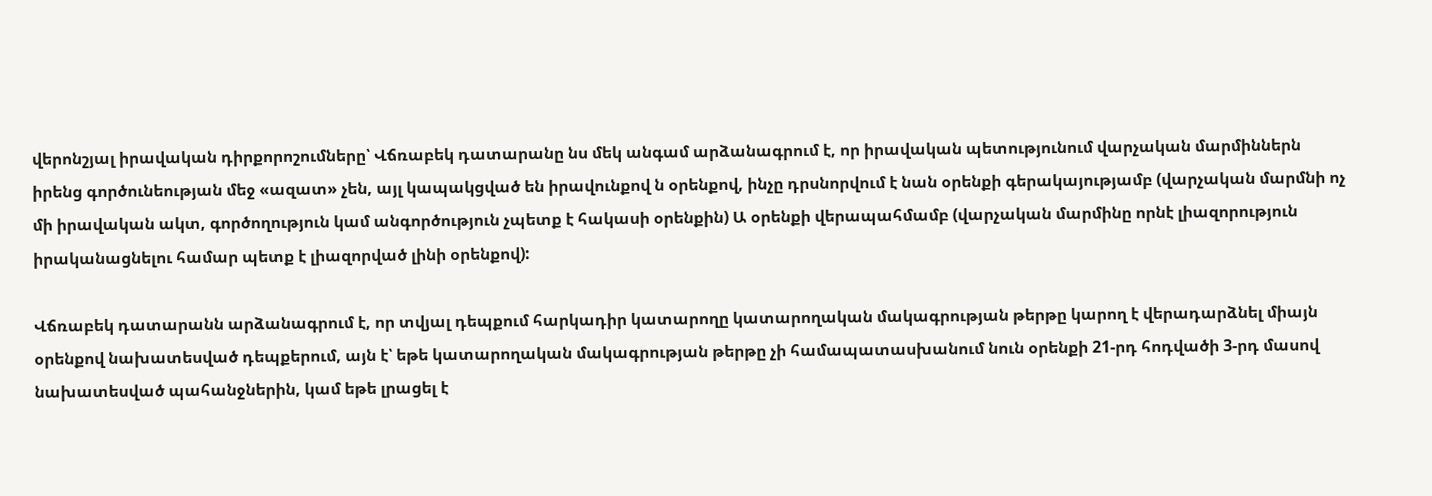վերոնշյալ իրավական դիրքորոշումները՝ Վճռաբեկ դատարանը նս մեկ անգամ արձանագրում է, որ իրավական պետությունում վարչական մարմիններն իրենց գործունեության մեջ «ազատ» չեն, այլ կապակցված են իրավունքով ն օրենքով, ինչը դրսնորվում է նան օրենքի գերակայությամբ (վարչական մարմնի ոչ մի իրավական ակտ, գործողություն կամ անգործություն չպետք է հակասի օրենքին) Ա օրենքի վերապահմամբ (վարչական մարմինը որնէ լիազորություն իրականացնելու համար պետք է լիազորված լինի օրենքով):

Վճռաբեկ դատարանն արձանագրում է, որ տվյալ դեպքում հարկադիր կատարողը կատարողական մակագրության թերթը կարող է վերադարձնել միայն օրենքով նախատեսված դեպքերում, այն է՝ եթե կատարողական մակագրության թերթը չի համապատասխանում նուն օրենքի 21-րդ հոդվածի 3-րդ մասով նախատեսված պահանջներին, կամ եթե լրացել է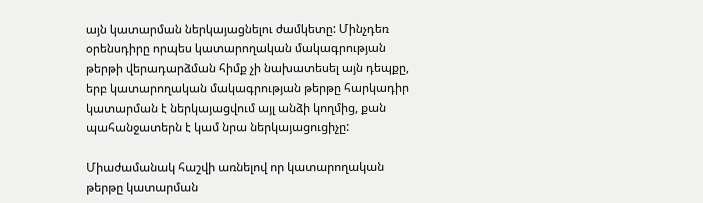այն կատարման ներկայացնելու ժամկետը: Մինչդեռ օրենսդիրը որպես կատարողական մակագրության թերթի վերադարձման հիմք չի նախատեսել այն դեպքը, երբ կատարողական մակագրության թերթը հարկադիր կատարման է ներկայացվում այլ անձի կողմից, քան պահանջատերն է կամ նրա ներկայացուցիչը:

Միաժամանակ հաշվի առնելով որ կատարողական թերթը կատարման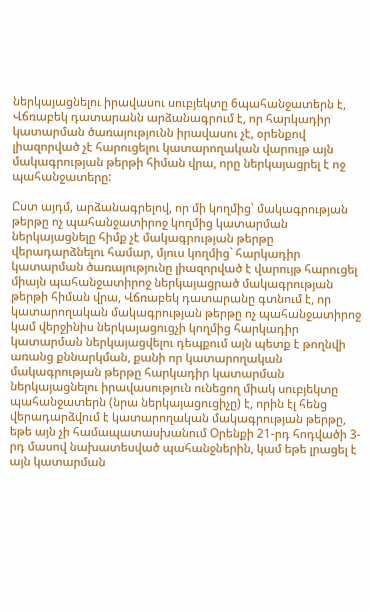ներկայացնելու իրավասու սուբյեկտը 6պահանջատերն է, Վճռաբեկ դատարանն արձանագրում է, որ հարկադիր կատարման ծառայությունն իրավասու չէ, օրենքով լիազորված չէ հարուցելու կատարողական վարույթ այն մակագրության թերթի հիման վրա, որը ներկայացրել է ոջ պահանջատերը:

Ըստ այդմ, արձանագրելով, որ մի կողմից՝ մակագրության թերթը ոչ պահանջատիրոջ կողմից կատարման ներկայացնելը հիմք չէ մակագրության թերթը վերադարձնելու համար, մյուս կողմից` հարկադիր կատարման ծառայությունը լիազորված է վարույթ հարուցել միայն պահանջատիրոջ ներկայացրած մակագրության թերթի հիման վրա, Վճռաբեկ դատարանը գտնում է, որ կատարողական մակագրության թերթը ոչ պահանջատիրոջ կամ վերջինիս ներկայացուցչի կողմից հարկադիր կատարման ներկայացվելու դեպքում այն պետք է թողնվի առանց քննարկման, քանի որ կատարողական մակագրության թերթը հարկադիր կատարման ներկայացնելու իրավասություն ունեցող միակ սուբյեկտը պահանջատերն (նրա ներկայացուցիչը) է, որին էլ հենց վերադարձվում է կատարողական մակագրության թերթը, եթե այն չի համապատասխանում Օրենքի 21-րդ հոդվածի 3-րդ մասով նախատեսված պահանջներին, կամ եթե լրացել է այն կատարման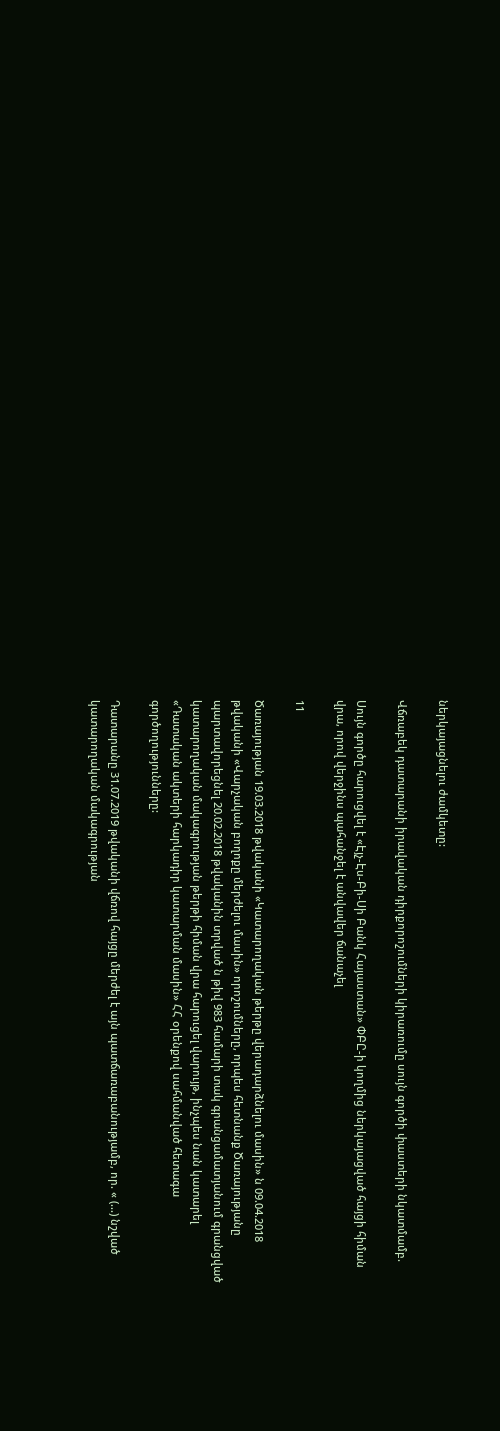ներկայացնելու ժամկետը:

Վճռաբեկ դատարանի իրավական դիրքորոշումների կիրառումը սույն գործի փաստերի նկատմամբ.

Սույն գործը հարուցվել է «Էյչ-Էս-Բի-Սի Բանկ Հայաստան» ՓԲԸ-ի կողմից ներկայացված հայցի հիման վրա, որով վերջինս պահանջել է անվավեր ճանաչել

11

Ծառայության 19.03.2018 թվականի «Կատարողական թերթը վերադարձնելու մասին» ն 09.04.2018 թվականի «Վարչական բողոքը մերժելու մասին» որոշումները, որպես հետնանք Ծառայությանը պարտավորեցնել 20.02.2018 թվականին տրված ն թիվ 983 համարի տակ գրանցամատյանում գրանցված կատարողական մակագրության թերթի հիման վրա հարուցել վարույթ, ինչպես նան կատարել «Դատական ակտերի հարկադիր կատարման մասին» ՀՀ օրենքով սահմանված հետագա գործողությունները:

Դատարանը 31.07.2019 թվականի վճռով հայցը մերժել է այն պատճառաբանությամբ, որ. « (...) նշված կատարողական մակագրության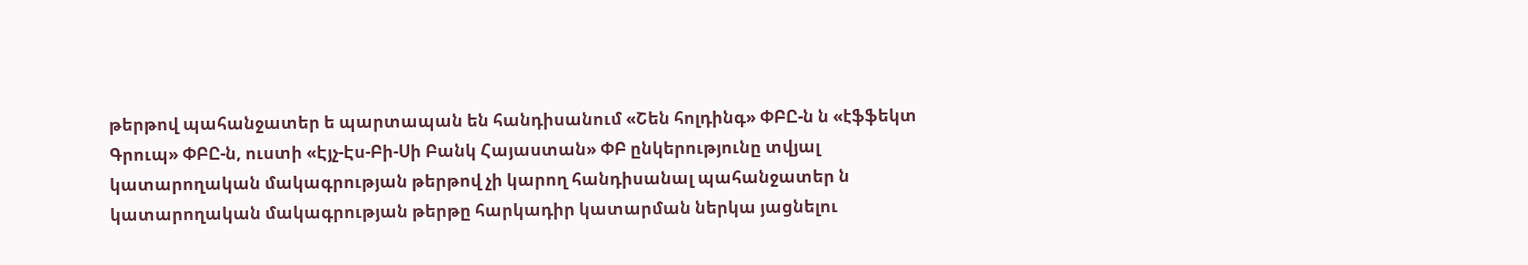թերթով պահանջատեր ե պարտապան են հանդիսանում «Շեն հոլդինգ» ՓԲԸ-ն ն «էֆֆեկտ Գրուպ» ՓԲԸ-ն, ուստի «Էյչ-Էս-Բի-Սի Բանկ Հայաստան» ՓԲ ընկերությունը տվյալ կատարողական մակագրության թերթով չի կարող հանդիսանալ պահանջատեր ն կատարողական մակագրության թերթը հարկադիր կատարման ներկա յացնելու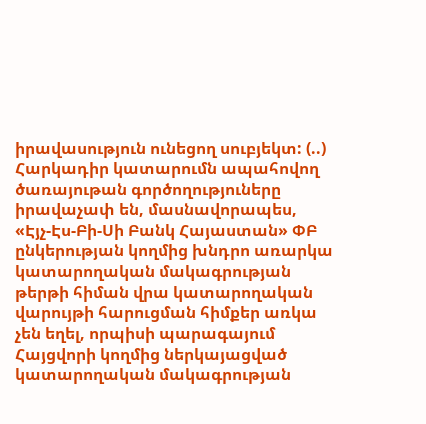իրավասություն ունեցող սուբյեկտ: (..) Հարկադիր կատարումն ապահովող ծառայութան գործողություները իրավաչափ են, մասնավորապես, «Էյչ-Էս-Բի-Սի Բանկ Հայաստան» ՓԲ ընկերության կողմից խնդրո առարկա կատարողական մակագրության թերթի հիման վրա կատարողական վարույթի հարուցման հիմքեր առկա չեն եղել, որպիսի պարագայում Հայցվորի կողմից ներկայացված կատարողական մակագրության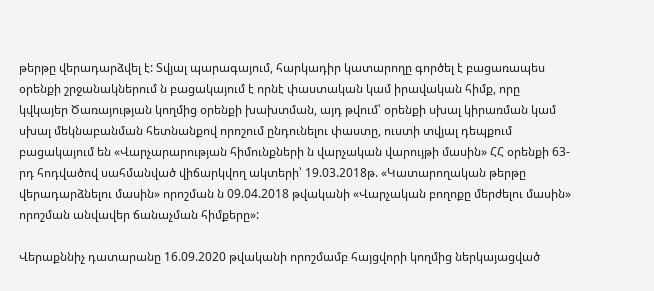թերթը վերադարձվել է: Տվյալ պարագայում, հարկադիր կատարողը գործել է բացառապես օրենքի շրջանակներում ն բացակայում է որնէ փաստական կամ իրավական հիմք, որը կվկայեր Ծառայության կողմից օրենքի խախտման, այդ թվում՝ օրենքի սխալ կիրառման կամ սխալ մեկնաբանման հետնանքով որոշում ընդունելու փաստը, ուստի տվյալ դեպքում բացակայում են «Վարչարարության հիմունքների ն վարչական վարույթի մասին» ՀՀ օրենքի 63-րդ հոդվածով սահմանված վիճարկվող ակտերի՝ 19.03.2018թ. «Կատարողական թերթը վերադարձնելու մասին» որոշման ն 09.04.2018 թվականի «Վարչական բողոքը մերժելու մասին» որոշման անվավեր ճանաչման հիմքերը»:

Վերաքննիչ դատարանը 16.09.2020 թվականի որոշմամբ հայցվորի կողմից ներկայացված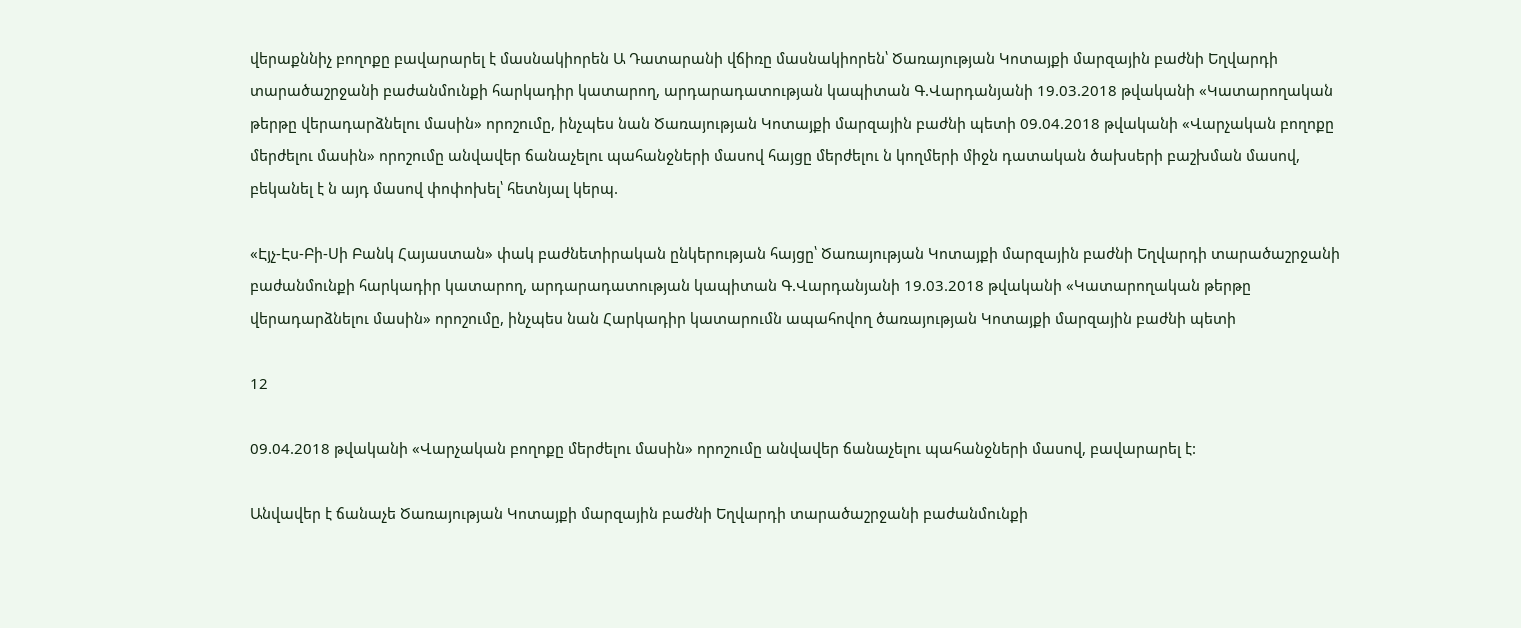վերաքննիչ բողոքը բավարարել է մասնակիորեն Ա Դատարանի վճիռը մասնակիորեն՝ Ծառայության Կոտայքի մարզային բաժնի Եղվարդի տարածաշրջանի բաժանմունքի հարկադիր կատարող, արդարադատության կապիտան Գ.Վարդանյանի 19.03.2018 թվականի «Կատարողական թերթը վերադարձնելու մասին» որոշումը, ինչպես նան Ծառայության Կոտայքի մարզային բաժնի պետի 09.04.2018 թվականի «Վարչական բողոքը մերժելու մասին» որոշումը անվավեր ճանաչելու պահանջների մասով հայցը մերժելու ն կողմերի միջն դատական ծախսերի բաշխման մասով, բեկանել է ն այդ մասով փոփոխել՝ հետնյալ կերպ.

«Էյչ-Էս-Բի-Սի Բանկ Հայաստան» փակ բաժնետիրական ընկերության հայցը՝ Ծառայության Կոտայքի մարզային բաժնի Եղվարդի տարածաշրջանի բաժանմունքի հարկադիր կատարող, արդարադատության կապիտան Գ.Վարդանյանի 19.03.2018 թվականի «Կատարողական թերթը վերադարձնելու մասին» որոշումը, ինչպես նան Հարկադիր կատարումն ապահովող ծառայության Կոտայքի մարզային բաժնի պետի

12

09.04.2018 թվականի «Վարչական բողոքը մերժելու մասին» որոշումը անվավեր ճանաչելու պահանջների մասով, բավարարել է:

Անվավեր է ճանաչե Ծառայության Կոտայքի մարզային բաժնի Եղվարդի տարածաշրջանի բաժանմունքի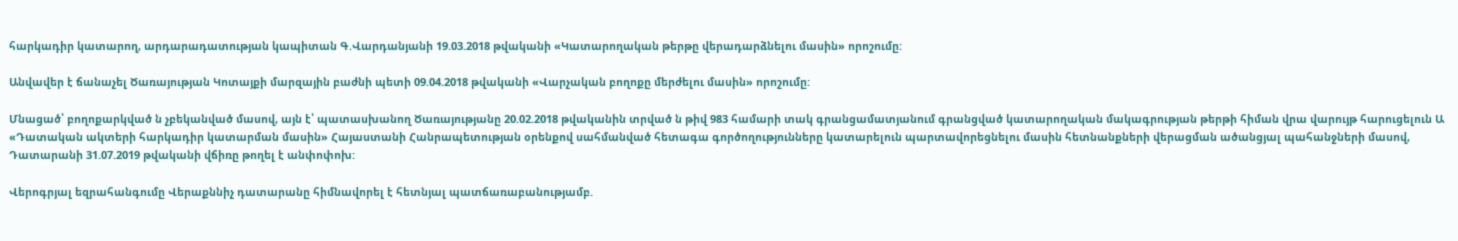հարկադիր կատարող, արդարադատության կապիտան Գ.Վարդանյանի 19.03.2018 թվականի «Կատարողական թերթը վերադարձնելու մասին» որոշումը:

Անվավեր է ճանաչել Ծառայության Կոտայքի մարզային բաժնի պետի 09.04.2018 թվականի «Վարչական բողոքը մերժելու մասին» որոշումը:

Մնացած՝ բողոքարկված ն չբեկանված մասով, այն է՝ պատասխանող Ծառայությանը 20.02.2018 թվականին տրված ն թիվ 983 համարի տակ գրանցամատյանում գրանցված կատարողական մակագրության թերթի հիման վրա վարույթ հարուցելուն Ա «Դատական ակտերի հարկադիր կատարման մասին» Հայաստանի Հանրապետության օրենքով սահմանված հետագա գործողությունները կատարելուն պարտավորեցնելու մասին հետնանքների վերացման ածանցյալ պահանջների մասով, Դատարանի 31.07.2019 թվականի վճիռը թողել է անփոփոխ:

Վերոգրյալ եզրահանգումը Վերաքննիչ դատարանը հիմնավորել է հետնյալ պատճառաբանությամբ.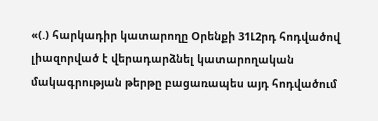«(.) հարկադիր կատարողը Օրենքի 31Լ2րդ հոդվածով լիազորված է վերադարձնել կատարողական մակագրության թերթը բացառապես այդ հոդվածում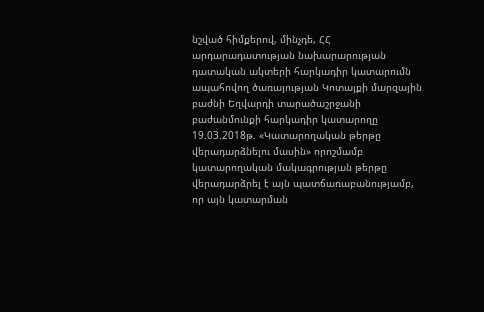նշված հիմքերով, մինչդե, ՀՀ արդարադատության նախարարության դատական ակտերի հարկադիր կատարումն ապահովող ծառայության Կոտայքի մարզային բաժնի Եղվարդի տարածաշրջանի բաժանմունքի հարկադիր կատարողը 19.03.2018թ. «Կատարողական թերթը վերադարձնելու մասին» որոշմամբ կատարողական մակագրության թերթը վերադարձրել է այն պատճառաբանությամբ, որ այն կատարման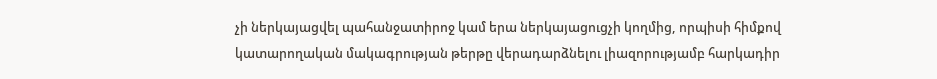չի ներկայացվել պահանջատիրոջ կամ երա ներկայացուցչի կողմից, որպիսի հիմքով կատարողական մակագրության թերթը վերադարձնելու լիազորությամբ հարկադիր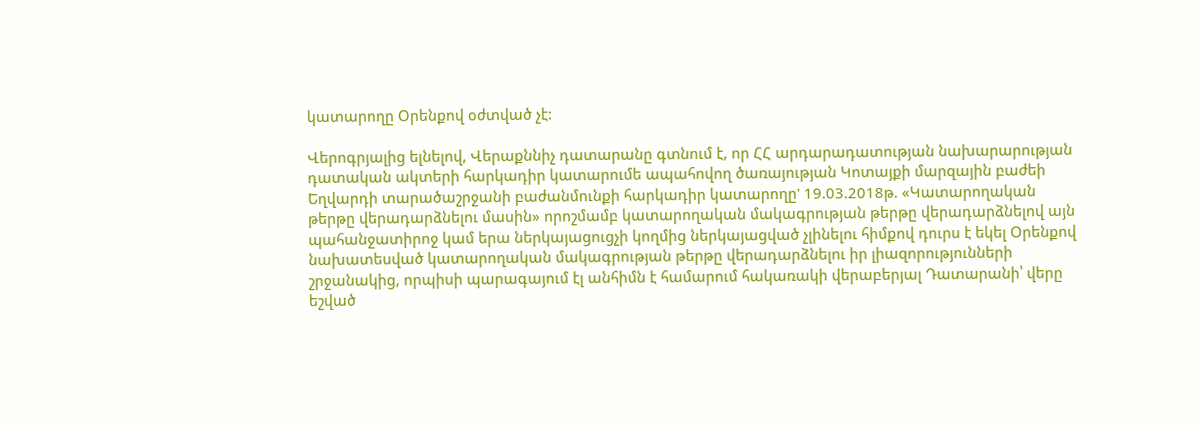կատարողը Օրենքով օժտված չէ:

Վերոգրյալից ելնելով, Վերաքննիչ դատարանը գտնում է, որ ՀՀ արդարադատության նախարարության դատական ակտերի հարկադիր կատարումե ապահովող ծառայության Կոտայքի մարզային բաժեի Եղվարդի տարածաշրջանի բաժանմունքի հարկադիր կատարողը' 19.03.2018թ. «Կատարողական թերթը վերադարձնելու մասին» որոշմամբ կատարողական մակագրության թերթը վերադարձնելով այն պահանջատիրոջ կամ երա ներկայացուցչի կողմից ներկայացված չլինելու հիմքով դուրս է եկել Օրենքով նախատեսված կատարողական մակագրության թերթը վերադարձնելու իր լիազորությունների շրջանակից, որպիսի պարագայում էլ անհիմն է համարում հակառակի վերաբերյալ Դատարանի՝ վերը եշված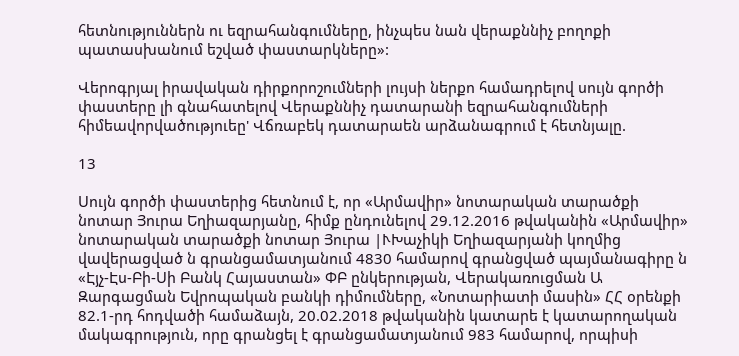հետնություններն ու եզրահանգումները, ինչպես նան վերաքննիչ բողոքի պատասխանում եշված փաստարկները»:

Վերոգրյալ իրավական դիրքորոշումների լույսի ներքո համադրելով սույն գործի փաստերը լի գնահատելով Վերաքննիչ դատարանի եզրահանգումների հիմեավորվածություեը' Վճռաբեկ դատարաեն արձանագրում է հետնյալը.

13

Սույն գործի փաստերից հետնում է, որ «Արմավիր» նոտարական տարածքի նոտար Յուրա Եղիազարյանը, հիմք ընդունելով 29.12.2016 թվականին «Արմավիր» նոտարական տարածքի նոտար Յուրա |ՒԽաչիկի Եղիազարյանի կողմից վավերացված ն գրանցամատյանում 4830 համարով գրանցված պայմանագիրը ն «Էյչ-Էս-Բի-Սի Բանկ Հայաստան» ՓԲ ընկերության, Վերակառուցման Ա Զարգացման Եվրոպական բանկի դիմումները, «Նոտարիատի մասին» ՀՀ օրենքի 82.1-րդ հոդվածի համաձայն, 20.02.2018 թվականին կատարե է կատարողական մակագրություն, որը գրանցել է գրանցամատյանում 983 համարով, որպիսի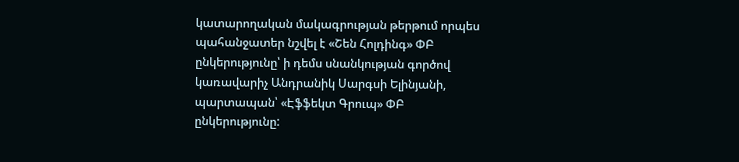կատարողական մակագրության թերթում որպես պահանջատեր նշվել է «Շեն Հոլդինգ» ՓԲ ընկերությունը՝ ի դեմս սնանկության գործով կառավարիչ Անդրանիկ Սարգսի Ելինյանի, պարտապան՝ «Էֆֆեկտ Գրուպ» ՓԲ ընկերությունը: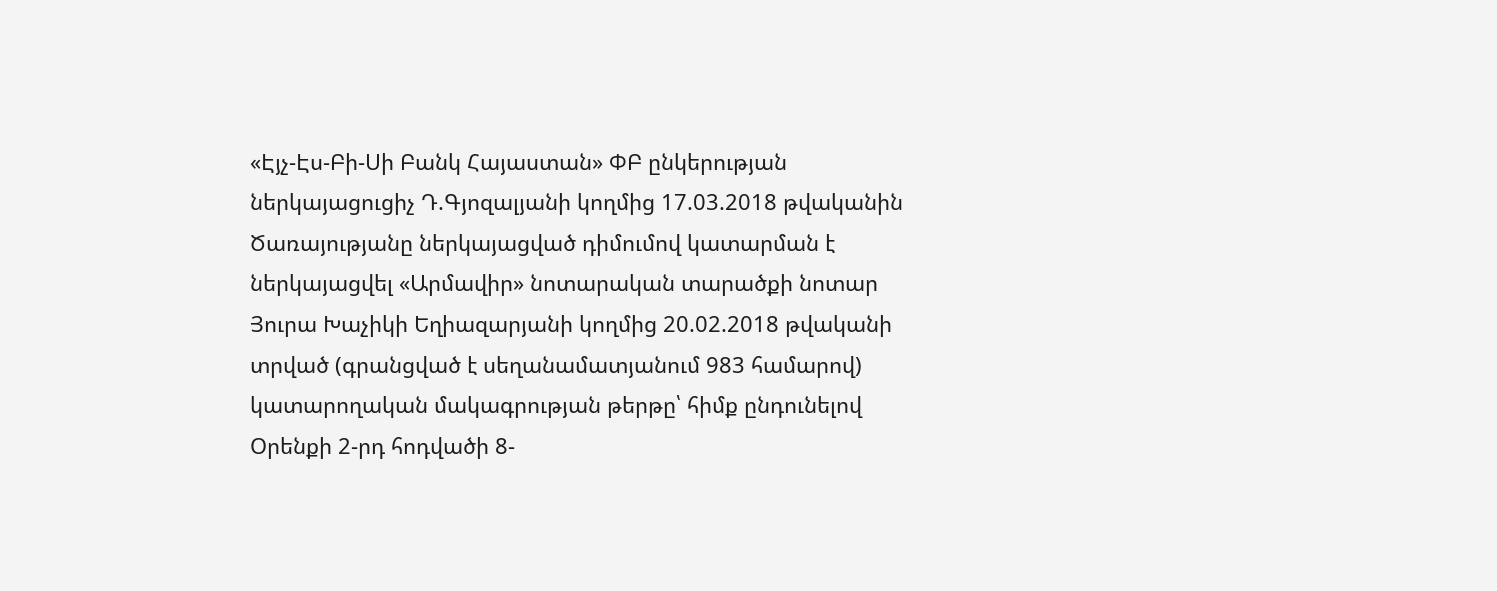«Էյչ-Էս-Բի-Սի Բանկ Հայաստան» ՓԲ ընկերության ներկայացուցիչ Դ.Գյոզալյանի կողմից 17.03.2018 թվականին Ծառայությանը ներկայացված դիմումով կատարման է ներկայացվել «Արմավիր» նոտարական տարածքի նոտար Յուրա Խաչիկի Եղիազարյանի կողմից 20.02.2018 թվականի տրված (գրանցված է սեղանամատյանում 983 համարով) կատարողական մակագրության թերթը՝ հիմք ընդունելով Օրենքի 2-րդ հոդվածի 8-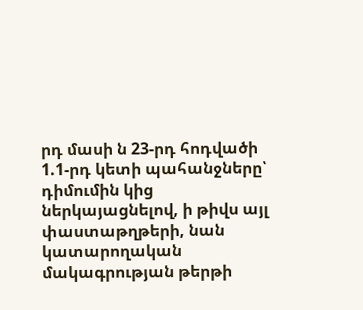րդ մասի ն 23-րդ հոդվածի 1.1-րդ կետի պահանջները՝ դիմումին կից ներկայացնելով, ի թիվս այլ փաստաթղթերի, նան կատարողական մակագրության թերթի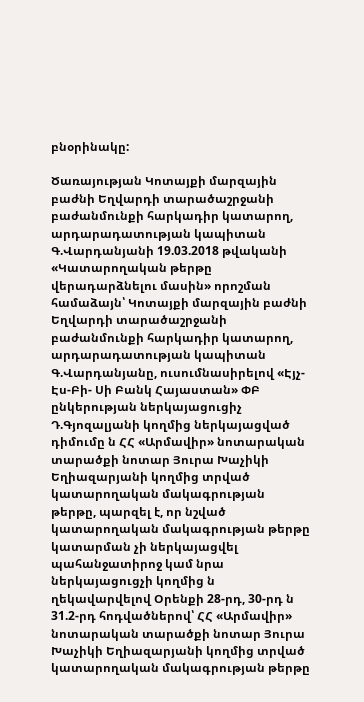բնօրինակը:

Ծառայության Կոտայքի մարզային բաժնի Եղվարդի տարածաշրջանի բաժանմունքի հարկադիր կատարող, արդարադատության կապիտան Գ.Վարդանյանի 19.03.2018 թվականի «Կատարողական թերթը վերադարձնելու մասին» որոշման համաձայն՝ Կոտայքի մարզային բաժնի Եղվարդի տարածաշրջանի բաժանմունքի հարկադիր կատարող, արդարադատության կապիտան Գ.Վարդանյանը, ուսումնասիրելով «Էյչ-Էս-Բի- Սի Բանկ Հայաստան» ՓԲ ընկերության ներկայացուցիչ Դ.Գյոզալյանի կողմից ներկայացված դիմումը ն ՀՀ «Արմավիր» նոտարական տարածքի նոտար Յուրա Խաչիկի Եղիազարյանի կողմից տրված կատարողական մակագրության թերթը, պարզել է, որ նշված կատարողական մակագրության թերթը կատարման չի ներկայացվել պահանջատիրոջ կամ նրա ներկայացուցչի կողմից ն ղեկավարվելով Օրենքի 28-րդ, 30-րդ ն 31.2-րդ հոդվածներով՝ ՀՀ «Արմավիր» նոտարական տարածքի նոտար Յուրա Խաչիկի Եղիազարյանի կողմից տրված կատարողական մակագրության թերթը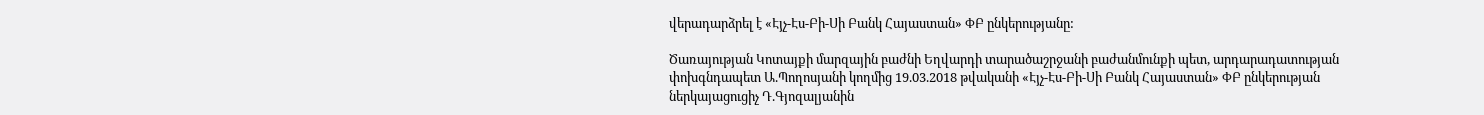վերադարձրել է «Էյչ-Էս-Բի-Սի Բանկ Հայաստան» ՓԲ ընկերությանը:

Ծառայության Կոտայքի մարզային բաժնի Եղվարդի տարածաշրջանի բաժանմունքի պետ, արդարադատության փոխգնդապետ Ա.Պողոսյանի կողմից 19.03.2018 թվականի «Էյչ-Էս-Բի-Սի Բանկ Հայաստան» ՓԲ ընկերության ներկայացուցիչ Դ.Գյոզալյանին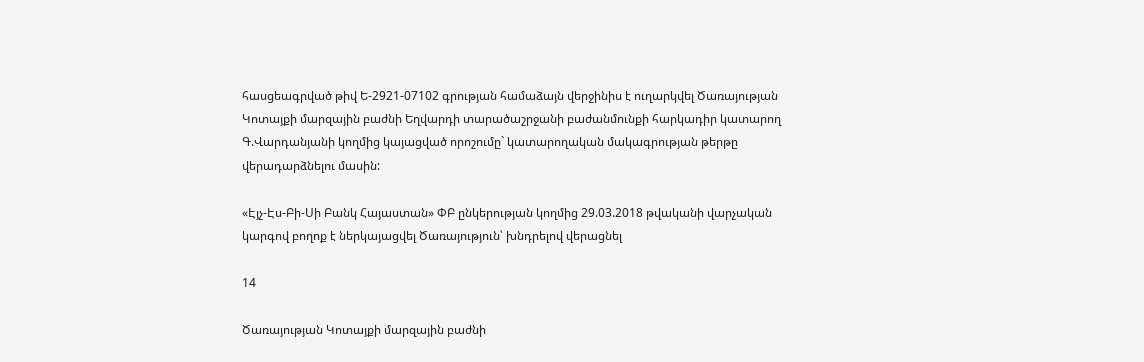հասցեագրված թիվ Ե-2921-07102 գրության համաձայն վերջինիս է ուղարկվել Ծառայության Կոտայքի մարզային բաժնի Եղվարդի տարածաշրջանի բաժանմունքի հարկադիր կատարող Գ.Վարդանյանի կողմից կայացված որոշումը` կատարողական մակագրության թերթը վերադարձնելու մասին:

«Էյչ-Էս-Բի-Սի Բանկ Հայաստան» ՓԲ ընկերության կողմից 29.03.2018 թվականի վարչական կարգով բողոք է ներկայացվել Ծառայություն՝ խնդրելով վերացնել

14

Ծառայության Կոտայքի մարզային բաժնի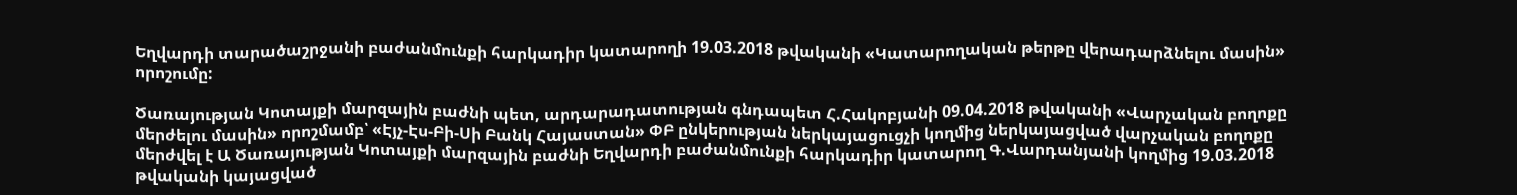Եղվարդի տարածաշրջանի բաժանմունքի հարկադիր կատարողի 19.03.2018 թվականի «Կատարողական թերթը վերադարձնելու մասին» որոշումը:

Ծառայության Կոտայքի մարզային բաժնի պետ, արդարադատության գնդապետ Հ.Հակոբյանի 09.04.2018 թվականի «Վարչական բողոքը մերժելու մասին» որոշմամբ՝ «Էյչ-Էս-Բի-Սի Բանկ Հայաստան» ՓԲ ընկերության ներկայացուցչի կողմից ներկայացված վարչական բողոքը մերժվել է Ա Ծառայության Կոտայքի մարզային բաժնի Եղվարդի բաժանմունքի հարկադիր կատարող Գ.Վարդանյանի կողմից 19.03.2018 թվականի կայացված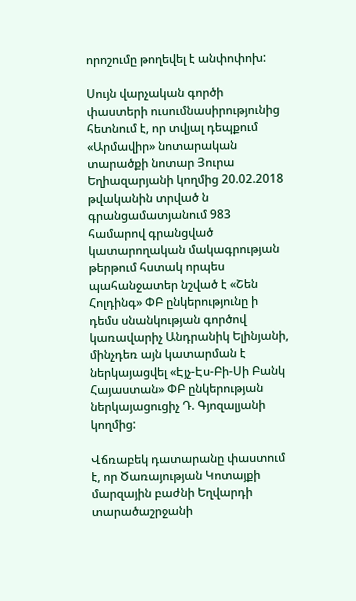որոշումը թողեվել է անփոփոխ:

Սույն վարչական գործի փաստերի ուսումնասիրությունից հետնում է, որ տվյալ դեպքում «Արմավիր» նոտարական տարածքի նոտար Յուրա Եղիազարյանի կողմից 20.02.2018 թվականին տրված ն գրանցամատյանում 983 համարով գրանցված կատարողական մակագրության թերթում հստակ որպես պահանջատեր նշված է «Շեն Հոլդինգ» ՓԲ ընկերությունը ի դեմս սնանկության գործով կառավարիչ Անդրանիկ Ելինյանի, մինչդեռ այն կատարման է ներկայացվել «Էյչ-Էս-Բի-Սի Բանկ Հայաստան» ՓԲ ընկերության ներկայացուցիչ Դ. Գյոզալյանի կողմից:

Վճռաբեկ դատարանը փաստում է, որ Ծառայության Կոտայքի մարզային բաժնի Եղվարդի տարածաշրջանի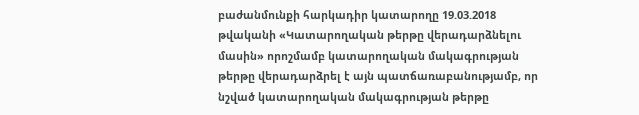բաժանմունքի հարկադիր կատարողը 19.03.2018 թվականի «Կատարողական թերթը վերադարձնելու մասին» որոշմամբ կատարողական մակագրության թերթը վերադարձրել է այն պատճառաբանությամբ, որ նշված կատարողական մակագրության թերթը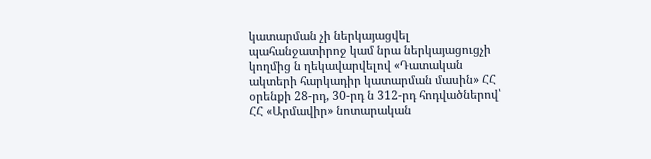կատարման չի ներկայացվել պահանջատիրոջ կամ նրա ներկայացուցչի կողմից ն ղեկավարվելով «Դատական ակտերի հարկադիր կատարման մասին» ՀՀ օրենքի 28-րդ, 30-րդ ն 312-րդ հոդվածներով՝ ՀՀ «Արմավիր» նոտարական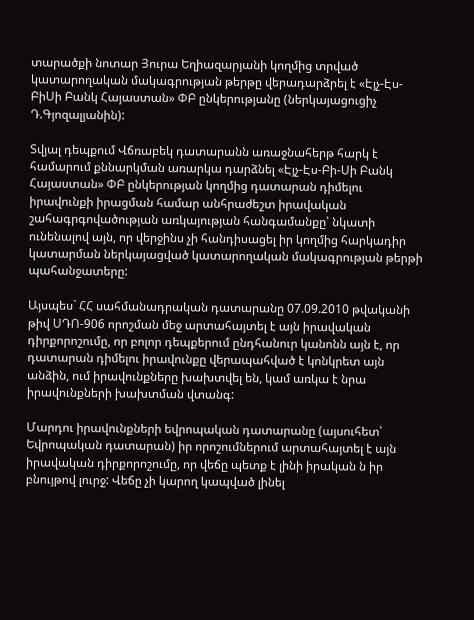տարածքի նոտար Յուրա Եղիազարյանի կողմից տրված կատարողական մակագրության թերթը վերադարձրել է «Էյչ-Էս-ԲիՍի Բանկ Հայաստան» ՓԲ ընկերությանը (ներկայացուցիչ Դ.Գյոզալյանին):

Տվյալ դեպքում Վճռաբեկ դատարանն առաջնահերթ հարկ է համարում քննարկման առարկա դարձնել «Էյչ-Էս-Բի-Սի Բանկ Հայաստան» ՓԲ ընկերության կողմից դատարան դիմելու իրավունքի իրացման համար անհրաժեշտ իրավական շահագրգովածության առկայության հանգամանքը՝ նկատի ունենալով այն, որ վերջինս չի հանդիսացել իր կողմից հարկադիր կատարման ներկայացված կատարողական մակագրության թերթի պահանջատերը:

Այսպես` ՀՀ սահմանադրական դատարանը 07.09.2010 թվականի թիվ ՍԴՈ-906 որոշման մեջ արտահայտել է այն իրավական դիրքորոշումը, որ բոլոր դեպքերում ընդհանուր կանոնն այն է, որ դատարան դիմելու իրավունքը վերապահված է կոնկրետ այն անձին, ում իրավունքները խախտվել են, կամ առկա է նրա իրավունքների խախտման վտանգ:

Մարդու իրավունքների եվրոպական դատարանը (այսուհետ՝ Եվրոպական դատարան) իր որոշումներում արտահայտել է այն իրավական դիրքորոշումը, որ վեճը պետք է լինի իրական ն իր բնույթով լուրջ: Վեճը չի կարող կապված լինել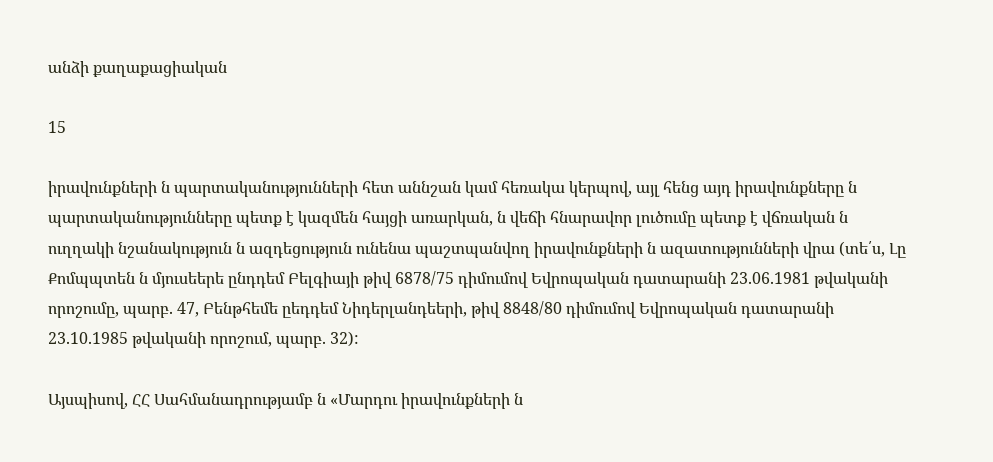անձի քաղաքացիական

15

իրավունքների ն պարտականությունների հետ աննշան կամ հեռակա կերպով, այլ հենց այդ իրավունքները ն պարտականությունները պետք է կազմեն հայցի առարկան, ն վեճի հնարավոր լուծումը պետք է վճռական ն ուղղակի նշանակություն ն ազդեցություն ունենա պաշտպանվող իրավունքների ն ազատությունների վրա (տե՛ս, Լը Քոմպպտեն ն մյուսեերե ընդդեմ Բելգիայի թիվ 6878/75 դիմումով Եվրոպական դատարանի 23.06.1981 թվականի որոշումը, պարբ. 47, Բենթհեմե ըեդդեմ Նիդերլանդեերի, թիվ 8848/80 դիմումով Եվրոպական դատարանի 23.10.1985 թվականի որոշում, պարբ. 32):

Այսպիսով, ՀՀ Սահմանադրությամբ ն «Մարդու իրավունքների ն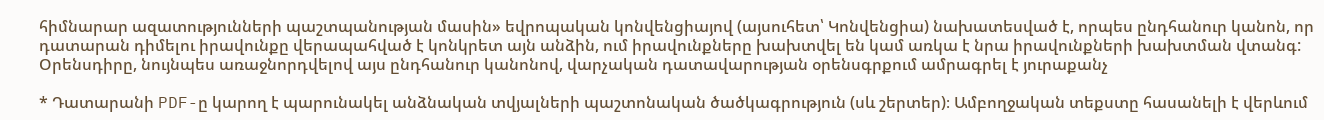հիմնարար ազատությունների պաշտպանության մասին» եվրոպական կոնվենցիայով (այսուհետ՝ Կոնվենցիա) նախատեսված է, որպես ընդհանուր կանոն, որ դատարան դիմելու իրավունքը վերապահված է կոնկրետ այն անձին, ում իրավունքները խախտվել են կամ առկա է նրա իրավունքների խախտման վտանգ: Օրենսդիրը, նույնպես առաջնորդվելով այս ընդհանուր կանոնով, վարչական դատավարության օրենսգրքում ամրագրել է յուրաքանչ

* Դատարանի PDF-ը կարող է պարունակել անձնական տվյալների պաշտոնական ծածկագրություն (սև շերտեր)։ Ամբողջական տեքստը հասանելի է վերևում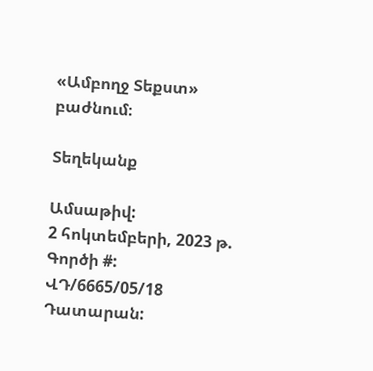«Ամբողջ Տեքստ» բաժնում։

Տեղեկանք

Ամսաթիվ:
2 հոկտեմբերի, 2023 թ.
Գործի #:
ՎԴ/6665/05/18
Դատարան: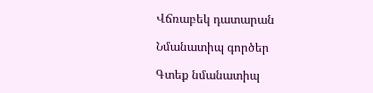Վճռաբեկ դատարան

Նմանատիպ գործեր

Գտեք նմանատիպ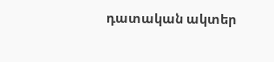դատական ակտեր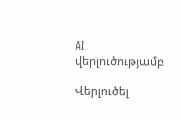AI վերլուծությամբ

Վերլուծել